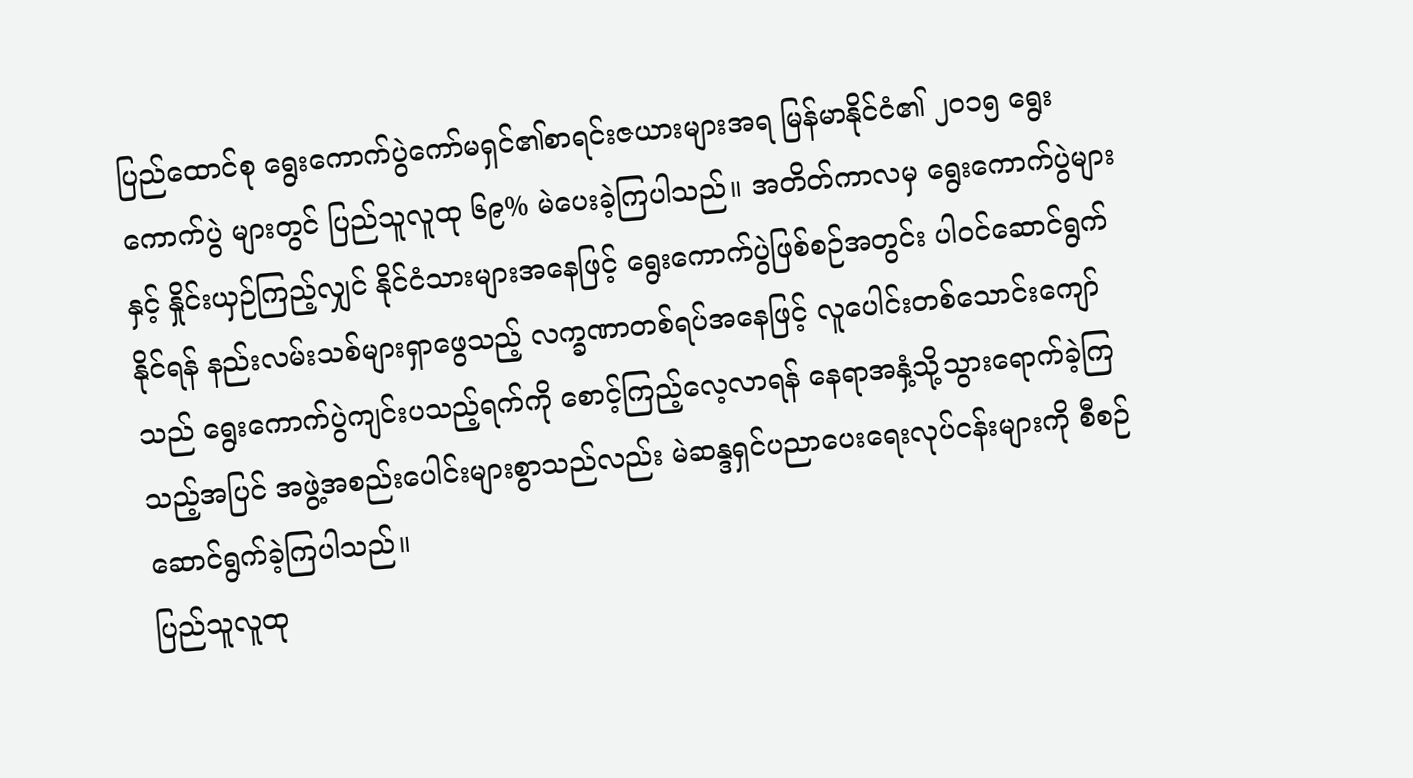ပြည်ထောင်စု ရွေးကောက်ပွဲကော်မရှင်၏စာရင်းဇယားများအရ မြန်မာနိုင်ငံ၏ ၂၀၁၅ ရွေးကောက်ပွဲ များတွင် ပြည်သူလူထု ၆၉% မဲပေးခဲ့ကြပါသည်။ အတိတ်ကာလမှ ရွေးကောက်ပွဲများနှင့် နှိုင်းယှဉ်ကြည့်လျှင် နိုင်ငံသားများအနေဖြင့် ရွေးကောက်ပွဲဖြစ်စဉ်အတွင်း ပါဝင်ဆောင်ရွက်နိုင်ရန် နည်းလမ်းသစ်များရှာဖွေသည့် လက္ခဏာတစ်ရပ်အနေဖြင့် လူပေါင်းတစ်သောင်းကျော်သည် ရွေးကောက်ပွဲကျင်းပသည့်ရက်ကို စောင့်ကြည့်လေ့လာရန် နေရာအနှံ့သို့သွားရောက်ခဲ့ကြသည့်အပြင် အဖွဲ့အစည်းပေါင်းများစွာသည်လည်း မဲဆန္ဒရှင်ပညာပေးရေးလုပ်ငန်းများကို စီစဉ်ဆောင်ရွက်ခဲ့ကြပါသည်။
ပြည်သူလူထု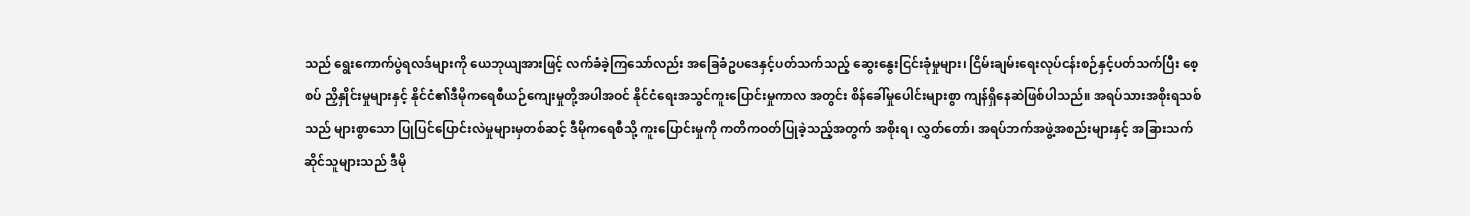သည် ရွေးကောက်ပွဲရလဒ်များကို ယေဘုယျအားဖြင့် လက်ခံခဲ့ကြသော်လည်း အခြေခံဥပဒေနှင့်ပတ်သက်သည့် ဆွေးနွေးငြင်းခုံမှုများ၊ ငြိမ်းချမ်းရေးလုပ်ငန်းစဉ်နှင့်ပတ်သက်ပြီး စေ့စပ် ညှိနှိုင်းမှုများနှင့် နိုင်ငံ၏ဒီမိုကရေစီယဉ်ကျေးမှုတို့အပါအဝင် နိုင်ငံရေးအသွင်ကူးပြောင်းမှုကာလ အတွင်း စိန်ခေါ်မှုပေါင်းများစွာ ကျန်ရှိနေဆဲဖြစ်ပါသည်။ အရပ်သားအစိုးရသစ်သည် များစွာသော ပြုပြင်ပြောင်းလဲမှုများမှတစ်ဆင့် ဒီမိုကရေစီသို့ ကူးပြောင်းမှုကို ကတိကဝတ်ပြုခဲ့သည့်အတွက် အစိုးရ၊ လွှတ်တော်၊ အရပ်ဘက်အဖွဲ့အစည်းများနှင့် အခြားသက်ဆိုင်သူများသည် ဒီမို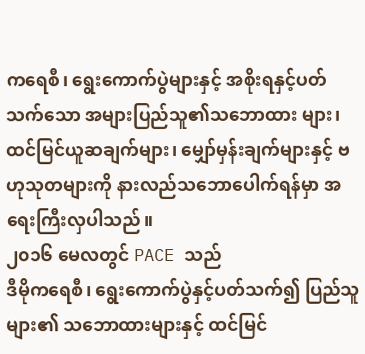ကရေစီ၊ ရွေးကောက်ပွဲများနှင့် အစိုးရနှင့်ပတ်သက်သော အများပြည်သူ၏သဘောထား များ၊ ထင်မြင်ယူဆချက်များ၊ မျှော်မှန်းချက်များနှင့် ဗဟုသုတများကို နားလည်သဘောပေါက်ရန်မှာ အရေးကြီးလှပါသည်။
၂၀၁၆ မေလတွင် PACE သည်
ဒီမိုကရေစီ၊ ရွေးကောက်ပွဲနှင့်ပတ်သက်၍ ပြည်သူများ၏ သဘောထားများနှင့် ထင်မြင်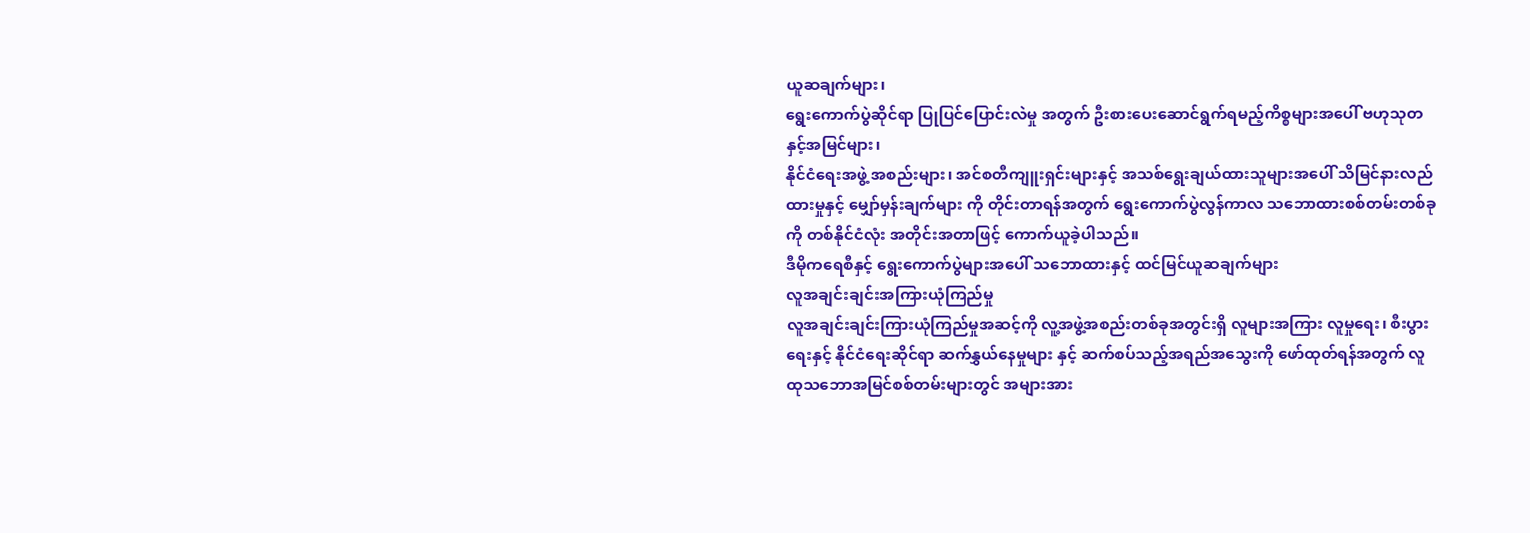ယူဆချက်များ၊
ရွေးကောက်ပွဲဆိုင်ရာ ပြုပြင်ပြောင်းလဲမှု အတွက် ဦးစားပေးဆောင်ရွက်ရမည့်ကိစ္စများအပေါ် ဗဟုသုတနှင့်အမြင်များ၊
နိုင်ငံရေးအဖွဲ့ အစည်းများ၊ အင်စတီကျူးရှင်းများနှင့် အသစ်ရွေးချယ်ထားသူများအပေါ် သိမြင်နားလည်ထားမှုနှင့် မျှော်မှန်းချက်များ ကို တိုင်းတာရန်အတွက် ရွေးကောက်ပွဲလွန်ကာလ သဘောထားစစ်တမ်းတစ်ခုကို တစ်နိုင်ငံလုံး အတိုင်းအတာဖြင့် ကောက်ယူခဲ့ပါသည်။
ဒီမိုကရေစီနှင့် ရွေးကောက်ပွဲများအပေါ် သဘောထားနှင့် ထင်မြင်ယူဆချက်များ
လူအချင်းချင်းအကြားယုံကြည်မှု
လူအချင်းချင်းကြားယုံကြည်မှုအဆင့်ကို လူ့အဖွဲ့အစည်းတစ်ခုအတွင်းရှိ လူများအကြား လူမှုရေး၊ စီးပွားရေးနှင့် နိုင်ငံရေးဆိုင်ရာ ဆက်နွှယ်နေမှုများ နှင့် ဆက်စပ်သည့်အရည်အသွေးကို ဖော်ထုတ်ရန်အတွက် လူထုသဘောအမြင်စစ်တမ်းများတွင် အများအား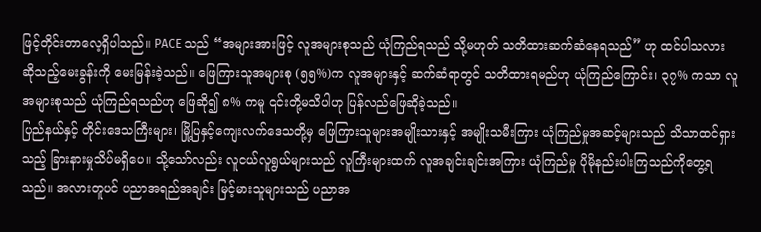ဖြင့်တိုင်းတာလေ့ရှိပါသည်။ PACE သည် “အများအားဖြင့် လူအများစုသည် ယုံကြည်ရသည် သို့မဟုတ် သတိထားဆက်ဆံနေရသည်” ဟု ထင်ပါသလား ဆိုသည့်မေးခွန်းကို မေးမြန်းခဲ့သည်။ ဖြေကြားသူအများစု (၅၅%)က လူအများနှင့် ဆက်ဆံရာတွင် သတိထားရမည်ဟု ယုံကြည်ကြောင်း၊ ၃၇% ကသာ လူအများစုသည် ယုံကြည်ရသည်ဟု ဖြေဆို၍ ၈% ကမူ ၎င်းတို့မသိပါဟု ပြန်လည်ဖြေဆိုခဲ့သည်။
ပြည်နယ်နှင့် တိုင်းဒေသကြီးများ၊ မြို့ပြနှင့်ကျေးလက်ဒေသတို့မှ ဖြေကြားသူများအမျိုးသားနှင့် အမျိုးသမီးကြား ယုံကြည်မှုအဆင့်များသည် သိသာထင်ရှားသည့် ခြားနားမှုသိပ်မရှိပေ။ သို့သော်လည်း လူငယ်လူရွယ်များသည် လူကြီးများထက် လူအချင်းချင်းအကြား ယုံကြည်မှု ပိုမိုနည်းပါးကြသည်ကိုတွေ့ရသည်။ အလားတူပင် ပညာအရည်အချင်း မြင့်မားသူများသည် ပညာအ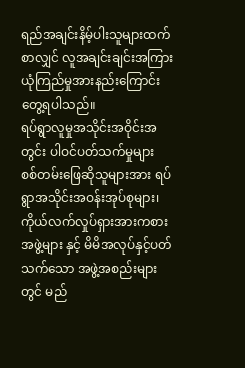ရည်အချင်းနိမ့်ပါးသူများထက်စာလျှင် လူအချင်းချင်းအကြား ယုံကြည်မှုအားနည်းကြောင်း တွေ့ရပါသည်။
ရပ်ရွာလူမှုအသိုင်းအဝိုင်းအတွင်း ပါဝင်ပတ်သက်မှုများ
စစ်တမ်းဖြေဆိုသူများအား ရပ်ရွာအသိုင်းအဝန်းအုပ်စုများ၊ ကိုယ်လက်လှုပ်ရှားအားကစားအဖွဲ့များ နှင့် မိမိအလုပ်နှင့်ပတ်သက်သော အဖွဲ့အစည်းများတွင် မည်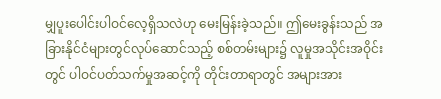မျှပူးပေါင်းပါဝင်လေ့ရှိသလဲဟု မေးမြန်းခဲ့သည်။ ဤမေးခွန်းသည် အခြားနိုင်ငံများတွင်လုပ်ဆောင်သည့် စစ်တမ်းများ၌ လူမှုအသိုင်းအဝိုင်းတွင် ပါဝင်ပတ်သက်မှုအဆင့်ကို တိုင်းတာရာတွင် အများအား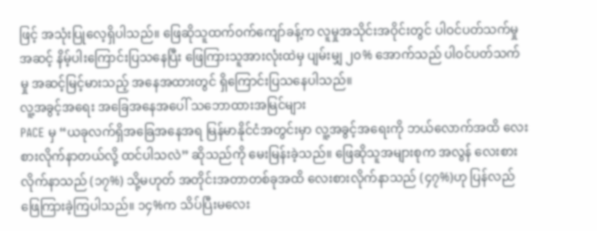ဖြင့် အသုံးပြုလေ့ရှိပါသည်။ ဖြေဆိုသူထက်ဝက်ကျော်ခန့်က လူမှုအသိုင်းအဝိုင်းတွင် ပါဝင်ပတ်သက်မှုအဆင့် နိမ့်ပါးကြောင်းပြသနေပြီး ဖြေကြားသူအားလုံးထဲမှ ပျမ်းမျှ ၂၀% အောက်သည် ပါဝင်ပတ်သက်မှု အဆင့်မြင့်မားသည့် အနေအထားတွင် ရှိကြောင်းပြသနေပါသည်။
လူ့အခွင့်အရေး အခြေအနေအပေါ် သဘောထားအမြင်များ
PACE မှ “ယခုလက်ရှိအခြေအနေအရ မြန်မာနိုင်ငံအတွင်းမှာ လူ့အခွင့်အရေးကို ဘယ်လောက်အထိ လေးစားလိုက်နာတယ်လို့ ထင်ပါသလဲ” ဆိုသည်ကို မေးမြန်းခဲ့သည်။ ဖြေဆိုသူအများစုက အလွန် လေးစားလိုက်နာသည် (၁၇%) သို့မဟုတ် အတိုင်းအတာတစ်ခုအထိ လေးစားလိုက်နာသည် (၄၇%)ဟု ပြန်လည်ဖြေကြားခဲ့ကြပါသည်။ ၁၄%က သိပ်ပြီးမလေး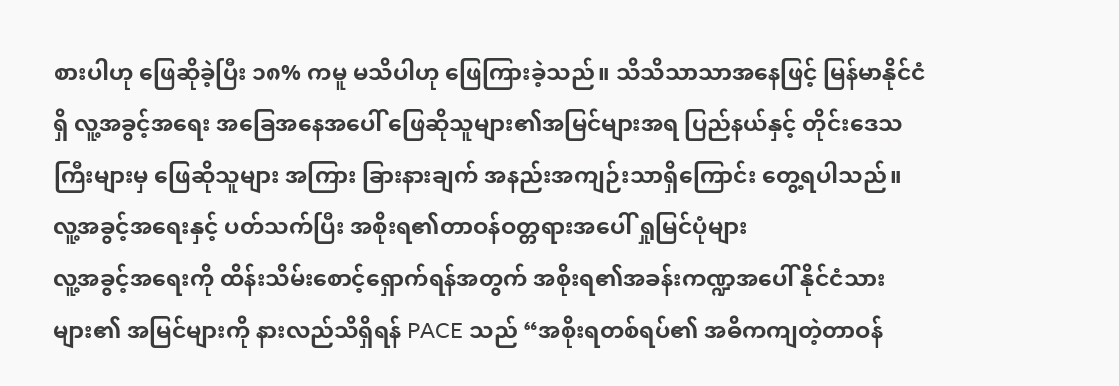စားပါဟု ဖြေဆိုခဲ့ပြီး ၁၈% ကမူ မသိပါဟု ဖြေကြားခဲ့သည်။ သိသိသာသာအနေဖြင့် မြန်မာနိုင်ငံရှိ လူ့အခွင့်အရေး အခြေအနေအပေါ် ဖြေဆိုသူများ၏အမြင်များအရ ပြည်နယ်နှင့် တိုင်းဒေသကြီးများမှ ဖြေဆိုသူများ အကြား ခြားနားချက် အနည်းအကျဉ်းသာရှိကြောင်း တွေ့ရပါသည်။
လူ့အခွင့်အရေးနှင့် ပတ်သက်ပြီး အစိုးရ၏တာဝန်ဝတ္တရားအပေါ် ရှုမြင်ပုံများ
လူ့အခွင့်အရေးကို ထိန်းသိမ်းစောင့်ရှောက်ရန်အတွက် အစိုးရ၏အခန်းကဏ္ဍအပေါ် နိုင်ငံသားများ၏ အမြင်များကို နားလည်သိရှိရန် PACE သည် “အစိုးရတစ်ရပ်၏ အဓိကကျတဲ့တာဝန်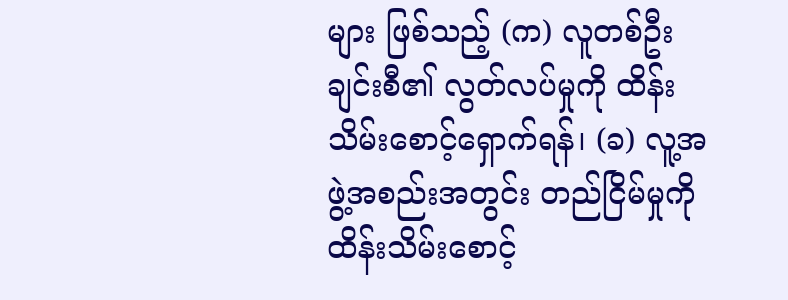များ ဖြစ်သည့် (က) လူတစ်ဦးချင်းစီ၏ လွတ်လပ်မှုကို ထိန်းသိမ်းစောင့်ရှောက်ရန်၊ (ခ) လူ့အဖွဲ့အစည်းအတွင်း တည်ငြိမ်မှုကို ထိန်းသိမ်းစောင့်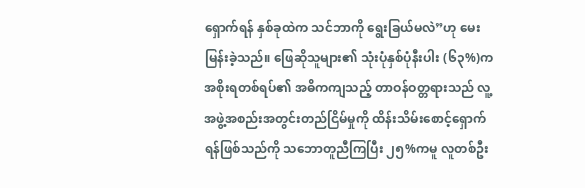ရှောက်ရန် နှစ်ခုထဲက သင်ဘာကို ရွေးခြယ်မလဲ”ဟု မေးမြန်းခဲ့သည်။ ဖြေဆိုသူများ၏ သုံးပုံနှစ်ပုံနီးပါး (၆၃%)က အစိုးရတစ်ရပ်၏ အဓိကကျသည့် တာဝန်ဝတ္တရားသည် လူ့အဖွဲ့အစည်းအတွင်းတည်ငြိမ်မှုကို ထိန်းသိမ်းစောင့်ရှောက်ရန်ဖြစ်သည်ကို သဘောတူညီကြပြီး ၂၅%ကမူ လူတစ်ဦး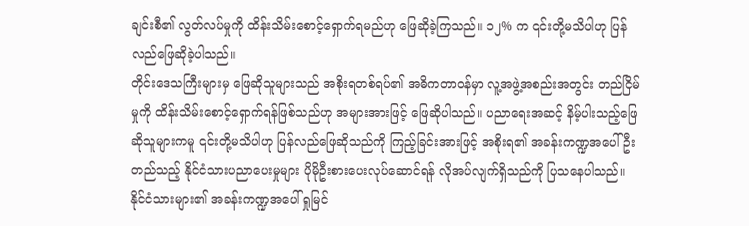ချင်းစီ၏ လွတ်လပ်မှုကို ထိန်းသိမ်းစောင့်ရှောက်ရမည်ဟု ဖြေဆိုခဲ့ကြသည်။ ၁၂% က ၎င်းတို့မသိပါဟု ပြန်လည်ဖြေဆိုခဲ့ပါသည်။
တိုင်းဒေသကြီးများမှ ဖြေဆိုသူများသည် အစိုးရတစ်ရပ်၏ အဓိကတာဝန်မှာ လူ့အဖွဲ့အစည်းအတွင်း တည်ငြိမ်မှုကို ထိန်းသိမ်းစောင့်ရှောက်ရန်ဖြစ်သည်ဟု အများအားဖြင့် ဖြေဆိုပါသည်။ ပညာရေးအဆင့် နိမ့်ပါးသည့်ဖြေဆိုသူများကမူ ၎င်းတို့မသိပါဟု ပြန်လည်ဖြေဆိုသည်ကို ကြည့်ခြင်းအားဖြင့် အစိုးရ၏ အခန်းကဏ္ဍအပေါ်ဦးတည်သည့် နိုင်ငံသားပညာပေးမှုများ ပိုမိုဦးစားပေးလုပ်ဆောင်ရန် လိုအပ်လျက်ရှိသည်ကို ပြသနေပါသည်။
နိုင်ငံသားများ၏ အခန်းကဏ္ဍအပေါ် ရှုမြင်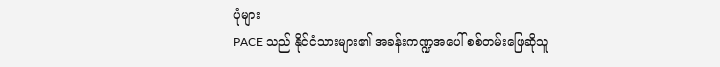ပုံများ
PACE သည် နိုင်ငံသားများ၏ အခန်းကဏ္ဍအပေါ် စစ်တမ်းဖြေဆိုသူ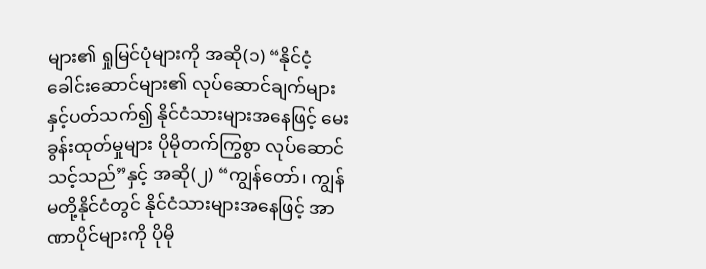များ၏ ရှုမြင်ပုံများကို အဆို(၁) “နိုင်ငံ့ခေါင်းဆောင်များ၏ လုပ်ဆောင်ချက်များနှင့်ပတ်သက်၍ နိုင်ငံသားများအနေဖြင့် မေးခွန်းထုတ်မှုများ ပိုမိုတက်ကြွစွာ လုပ်ဆောင်သင့်သည်”နှင့် အဆို(၂) “ကျွန်တော်၊ ကျွန်မတို့နိုင်ငံတွင် နိုင်ငံသားများအနေဖြင့် အာဏာပိုင်များကို ပိုမို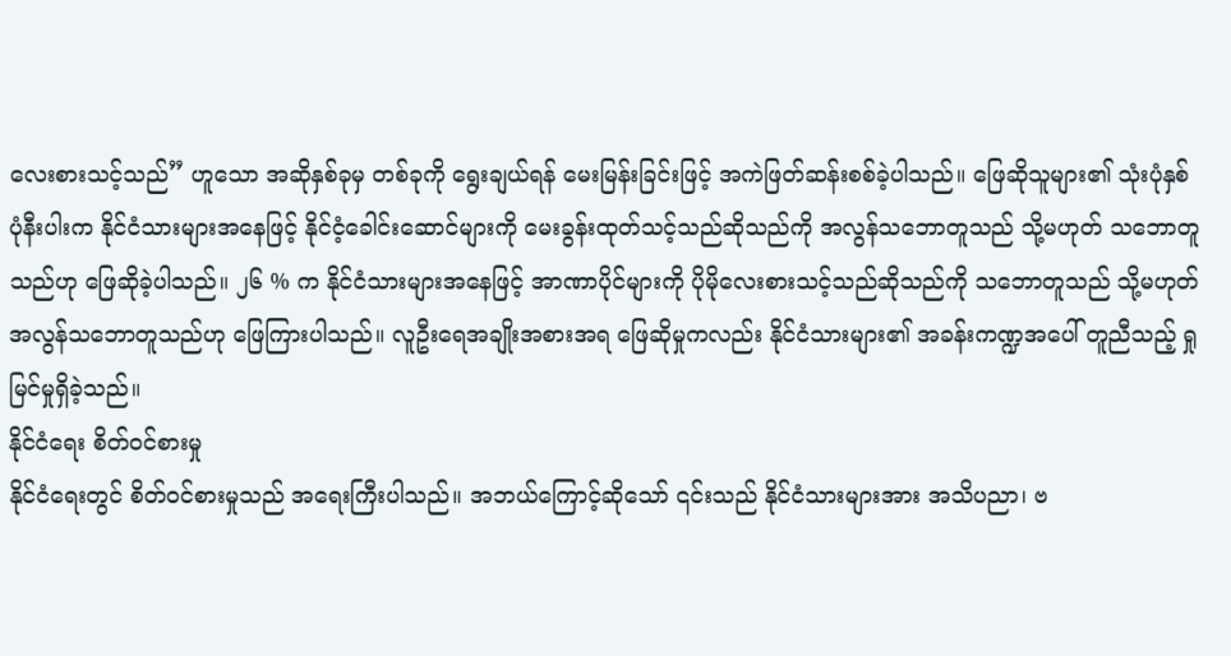လေးစားသင့်သည်” ဟူသော အဆိုနှစ်ခုမှ တစ်ခုကို ရွေးချယ်ရန် မေးမြန်းခြင်းဖြင့် အကဲဖြတ်ဆန်းစစ်ခဲ့ပါသည်။ ဖြေဆိုသူများ၏ သုံးပုံနှစ်ပုံနီးပါးက နိုင်ငံသားများအနေဖြင့် နိုင်ငံ့ခေါင်းဆောင်များကို မေးခွန်းထုတ်သင့်သည်ဆိုသည်ကို အလွန်သဘောတူသည် သို့မဟုတ် သဘောတူသည်ဟု ဖြေဆိုခဲ့ပါသည်။ ၂၆ % က နိုင်ငံသားများအနေဖြင့် အာဏာပိုင်များကို ပိုမိုလေးစားသင့်သည်ဆိုသည်ကို သဘောတူသည် သို့မဟုတ် အလွန်သဘောတူသည်ဟု ဖြေကြားပါသည်။ လူဦးရေအချိုးအစားအရ ဖြေဆိုမှုကလည်း နိုင်ငံသားများ၏ အခန်းကဏ္ဍအပေါ် တူညီသည့် ရှုမြင်မှုရှိခဲ့သည်။
နိုင်ငံရေး စိတ်ဝင်စားမှု
နိုင်ငံရေးတွင် စိတ်ဝင်စားမှုသည် အရေးကြီးပါသည်။ အဘယ်ကြောင့်ဆိုသော် ၎င်းသည် နိုင်ငံသားများအား အသိပညာ၊ ဗ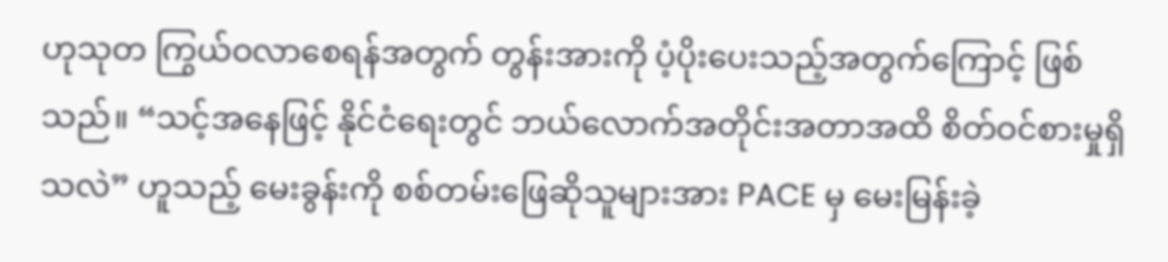ဟုသုတ ကြွယ်ဝလာစေရန်အတွက် တွန်းအားကို ပံ့ပိုးပေးသည့်အတွက်ကြောင့် ဖြစ်သည်။ “သင့်အနေဖြင့် နိုင်ငံရေးတွင် ဘယ်လောက်အတိုင်းအတာအထိ စိတ်ဝင်စားမှုရှိသလဲ” ဟူသည့် မေးခွန်းကို စစ်တမ်းဖြေဆိုသူများအား PACE မှ မေးမြန်းခဲ့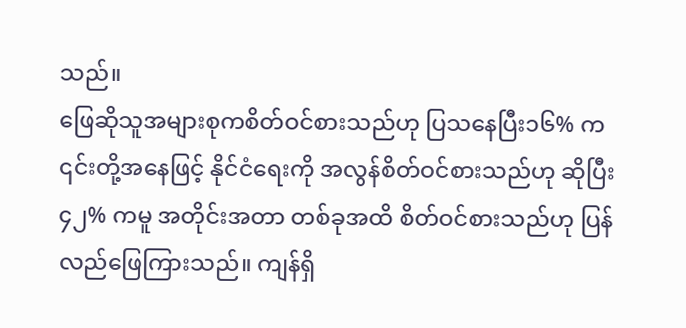သည်။
ဖြေဆိုသူအများစုကစိတ်ဝင်စားသည်ဟု ပြသနေပြီး၁၆% က ၎င်းတို့အနေဖြင့် နိုင်ငံရေးကို အလွန်စိတ်ဝင်စားသည်ဟု ဆိုပြီး ၄၂% ကမူ အတိုင်းအတာ တစ်ခုအထိ စိတ်ဝင်စားသည်ဟု ပြန်လည်ဖြေကြားသည်။ ကျန်ရှိ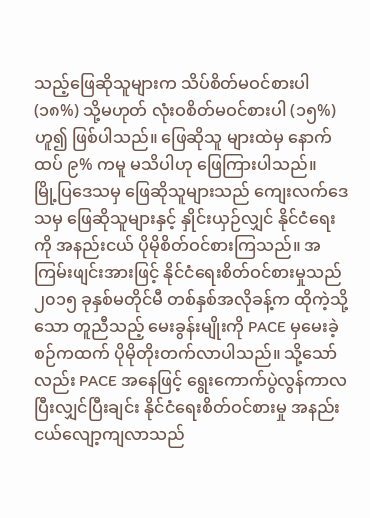သည့်ဖြေဆိုသူများက သိပ်စိတ်မဝင်စားပါ (၁၈%) သို့မဟုတ် လုံးဝစိတ်မဝင်စားပါ (၁၅%)ဟူ၍ ဖြစ်ပါသည်။ ဖြေဆိုသူ များထဲမှ နောက်ထပ် ၉% ကမူ မသိပါဟု ဖြေကြားပါသည်။
မြို့ပြဒေသမှ ဖြေဆိုသူများသည် ကျေးလက်ဒေသမှ ဖြေဆိုသူများနှင့် နှိုင်းယှဉ်လျှင် နိုင်ငံရေးကို အနည်းငယ် ပိုမိုစိတ်ဝင်စားကြသည်။ အကြမ်းဖျင်းအားဖြင့် နိုင်ငံရေးစိတ်ဝင်စားမှုသည် ၂၀၁၅ ခုနှစ်မတိုင်မီ တစ်နှစ်အလိုခန့်က ထိုကဲ့သို့သော တူညီသည့် မေးခွန်းမျိုးကို PACE မှမေးခဲ့စဉ်ကထက် ပိုမိုတိုးတက်လာပါသည်။ သို့သော်လည်း PACE အနေဖြင့် ရွေးကောက်ပွဲလွန်ကာလပြီးလျှင်ပြီးချင်း နိုင်ငံရေးစိတ်ဝင်စားမှု အနည်းငယ်လျော့ကျလာသည်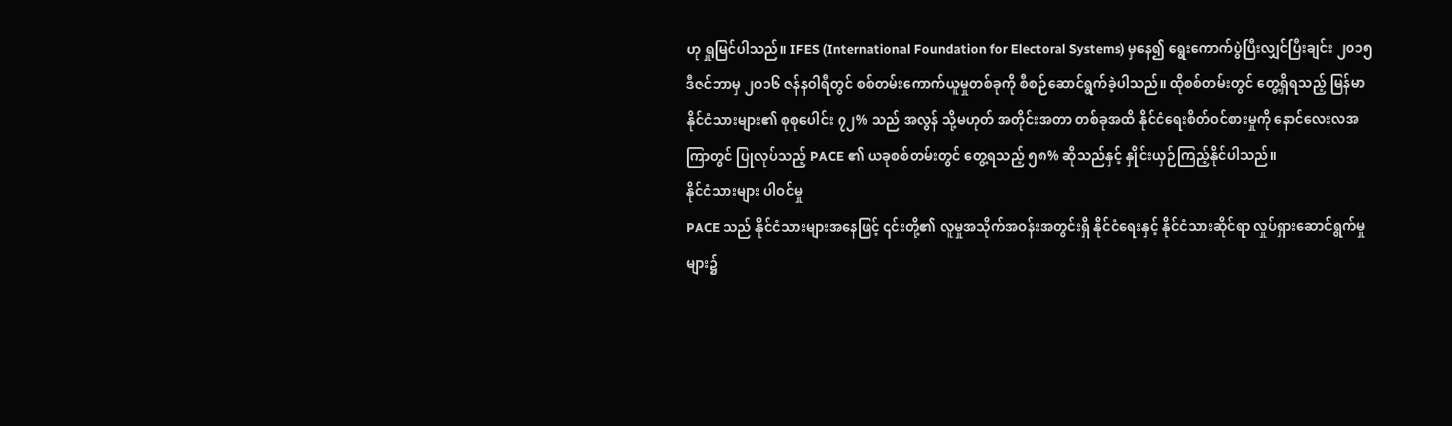ဟု ရှုမြင်ပါသည်။ IFES (International Foundation for Electoral Systems) မှနေ၍ ရွေးကောက်ပွဲပြီးလျှင်ပြီးချင်း ၂၀၁၅ ဒီဇင်ဘာမှ ၂၀၁၆ ဇန်နဝါရီတွင် စစ်တမ်းကောက်ယူမှုတစ်ခုကို စီစဉ်ဆောင်ရွက်ခဲ့ပါသည်။ ထိုစစ်တမ်းတွင် တွေ့ရှိရသည့် မြန်မာနိုင်ငံသားများ၏ စုစုပေါင်း ၇၂% သည် အလွန် သို့မဟုတ် အတိုင်းအတာ တစ်ခုအထိ နိုင်ငံရေးစိတ်ဝင်စားမှုကို နောင်လေးလအကြာတွင် ပြုလုပ်သည့် PACE ၏ ယခုစစ်တမ်းတွင် တွေ့ရသည့် ၅၈% ဆိုသည်နှင့် နှိုင်းယှဉ်ကြည့်နိုင်ပါသည်။
နိုင်ငံသားများ ပါဝင်မှု
PACE သည် နိုင်ငံသားများအနေဖြင့် ၎င်းတို့၏ လူမှုအသိုက်အဝန်းအတွင်းရှိ နိုင်ငံရေးနှင့် နိုင်ငံသားဆိုင်ရာ လှုပ်ရှားဆောင်ရွက်မှုများ၌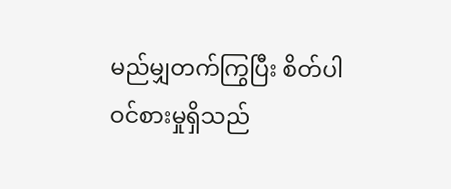မည်မျှတက်ကြွပြီး စိတ်ပါဝင်စားမှုရှိသည်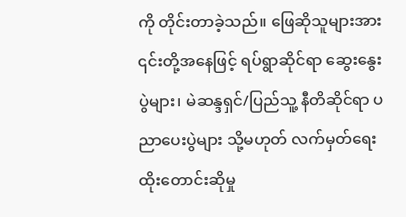ကို တိုင်းတာခဲ့သည်။ ဖြေဆိုသူများအား ၎င်းတို့အနေဖြင့် ရပ်ရွာဆိုင်ရာ ဆွေးနွေးပွဲများ၊ မဲဆန္ဒရှင်/ပြည်သူ့ နီတိဆိုင်ရာ ပညာပေးပွဲများ သို့မဟုတ် လက်မှတ်ရေးထိုးတောင်းဆိုမှု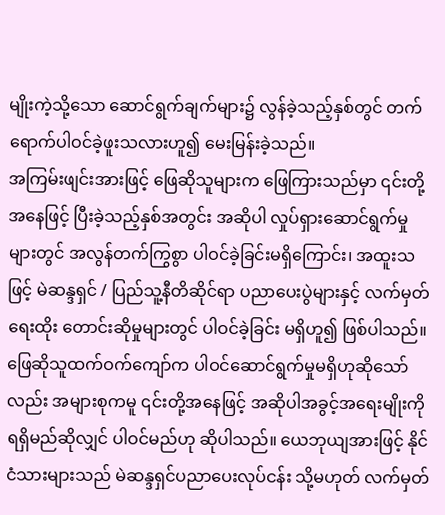မျိုးကဲ့သို့သော ဆောင်ရွက်ချက်များ၌ လွန်ခဲ့သည့်နှစ်တွင် တက်ရောက်ပါဝင်ခဲ့ဖူးသလားဟူ၍ မေးမြန်းခဲ့သည်။
အကြမ်းဖျင်းအားဖြင့် ဖြေဆိုသူများက ဖြေကြားသည်မှာ ၎င်းတို့အနေဖြင့် ပြီးခဲ့သည့်နှစ်အတွင်း အဆိုပါ လှုပ်ရှားဆောင်ရွက်မှုများတွင် အလွန်တက်ကြွစွာ ပါဝင်ခဲ့ခြင်းမရှိကြောင်း၊ အထူးသဖြင့် မဲဆန္ဒရှင် / ပြည်သူ့နီတိဆိုင်ရာ ပညာပေးပွဲများနှင့် လက်မှတ်ရေးထိုး တောင်းဆိုမှုများတွင် ပါဝင်ခဲ့ခြင်း မရှိဟူ၍ ဖြစ်ပါသည်။ ဖြေဆိုသူထက်ဝက်ကျော်က ပါဝင်ဆောင်ရွက်မှုမရှိဟုဆိုသော်လည်း အများစုကမူ ၎င်းတို့အနေဖြင့် အဆိုပါအခွင့်အရေးမျိုးကို ရရှိမည်ဆိုလျှင် ပါဝင်မည်ဟု ဆိုပါသည်။ ယေဘုယျအားဖြင့် နိုင်ငံသားများသည် မဲဆန္ဒရှင်ပညာပေးလုပ်ငန်း သို့မဟုတ် လက်မှတ်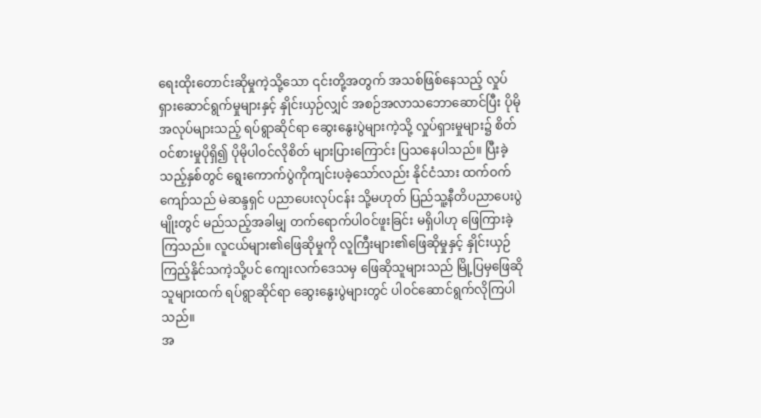ရေးထိုးတောင်းဆိုမှုကဲ့သို့သော ၎င်းတို့အတွက် အသစ်ဖြစ်နေသည့် လှုပ်ရှားဆောင်ရွက်မှုများနှင့် နှိုင်းယှဉ်လျှင် အစဉ်အလာသဘောဆောင်ပြီး ပိုမိုအလုပ်များသည့် ရပ်ရွာဆိုင်ရာ ဆွေးနွေးပွဲများကဲ့သို့ လှုပ်ရှားမှုများ၌ စိတ်ဝင်စားမှုပိုရှိ၍ ပိုမိုပါဝင်လိုစိတ် များပြားကြောင်း ပြသနေပါသည်။ ပြီးခဲ့သည့်နှစ်တွင် ရွေးကောက်ပွဲကိုကျင်းပခဲ့သော်လည်း နိုင်ငံသား ထက်ဝက်ကျော်သည် မဲဆန္ဒရှင် ပညာပေးလုပ်ငန်း သို့မဟုတ် ပြည်သူ့နီတိပညာပေးပွဲမျိုးတွင် မည်သည့်အခါမျှ တက်ရောက်ပါဝင်ဖူးခြင်း မရှိပါဟု ဖြေကြားခဲ့ကြသည်။ လူငယ်များ၏ဖြေဆိုမှုကို လူကြီးများ၏ဖြေဆိုမှုနှင့် နှိုင်းယှဉ်ကြည့်နိုင်သကဲ့သို့ပင် ကျေးလက်ဒေသမှ ဖြေဆိုသူများသည် မြို့ပြမှဖြေဆိုသူများထက် ရပ်ရွာဆိုင်ရာ ဆွေးနွေးပွဲများတွင် ပါဝင်ဆောင်ရွက်လိုကြပါသည်။
အ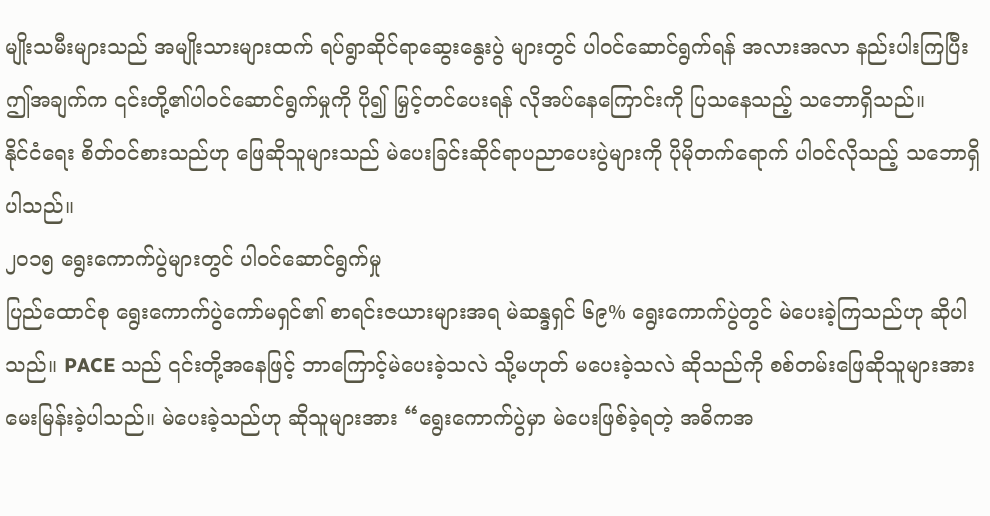မျိုးသမီးများသည် အမျိုးသားများထက် ရပ်ရွာဆိုင်ရာဆွေးနွေးပွဲ များတွင် ပါဝင်ဆောင်ရွက်ရန် အလားအလာ နည်းပါးကြပြီး ဤအချက်က ၎င်းတို့၏ပါဝင်ဆောင်ရွက်မှုကို ပို၍ မြှင့်တင်ပေးရန် လိုအပ်နေကြောင်းကို ပြသနေသည့် သဘောရှိသည်။
နိုင်ငံရေး စိတ်ဝင်စားသည်ဟု ဖြေဆိုသူများသည် မဲပေးခြင်းဆိုင်ရာပညာပေးပွဲများကို ပိုမိုတက်ရောက် ပါဝင်လိုသည့် သဘောရှိပါသည်။
၂၀၁၅ ရွေးကောက်ပွဲများတွင် ပါဝင်ဆောင်ရွက်မှု
ပြည်ထောင်စု ရွေးကောက်ပွဲကော်မရှင်၏ စာရင်းဇယားများအရ မဲဆန္ဒရှင် ၆၉% ရွေးကောက်ပွဲတွင် မဲပေးခဲ့ကြသည်ဟု ဆိုပါသည်။ PACE သည် ၎င်းတို့အနေဖြင့် ဘာကြောင့်မဲပေးခဲ့သလဲ သို့မဟုတ် မပေးခဲ့သလဲ ဆိုသည်ကို စစ်တမ်းဖြေဆိုသူများအား မေးမြန်းခဲ့ပါသည်။ မဲပေးခဲ့သည်ဟု ဆိုသူများအား “ရွေးကောက်ပွဲမှာ မဲပေးဖြစ်ခဲ့ရတဲ့ အဓိကအ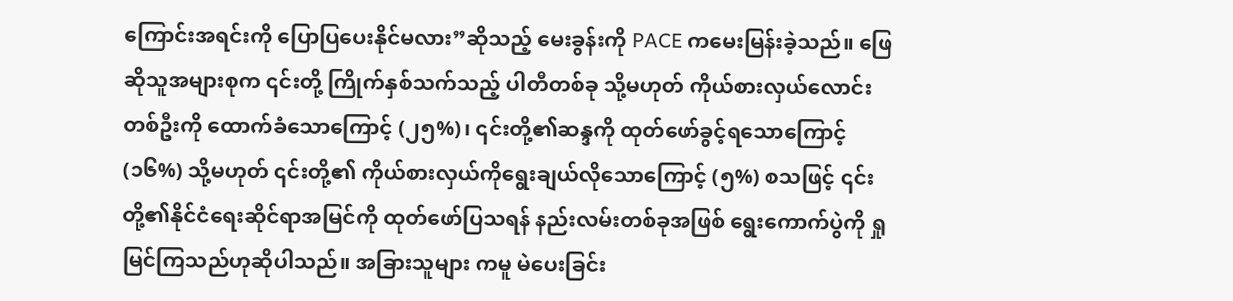ကြောင်းအရင်းကို ပြောပြပေးနိုင်မလား”ဆိုသည့် မေးခွန်းကို PACE ကမေးမြန်းခဲ့သည်။ ဖြေဆိုသူအများစုက ၎င်းတို့ ကြိုက်နှစ်သက်သည့် ပါတီတစ်ခု သို့မဟုတ် ကိုယ်စားလှယ်လောင်းတစ်ဦးကို ထောက်ခံသောကြောင့် (၂၅%)၊ ၎င်းတို့၏ဆန္ဒကို ထုတ်ဖော်ခွင့်ရသောကြောင့် (၁၆%) သို့မဟုတ် ၎င်းတို့၏ ကိုယ်စားလှယ်ကိုရွေးချယ်လိုသောကြောင့် (၅%) စသဖြင့် ၎င်းတို့၏နိုင်ငံရေးဆိုင်ရာအမြင်ကို ထုတ်ဖော်ပြသရန် နည်းလမ်းတစ်ခုအဖြစ် ရွေးကောက်ပွဲကို ရှုမြင်ကြသည်ဟုဆိုပါသည်။ အခြားသူများ ကမူ မဲပေးခြင်း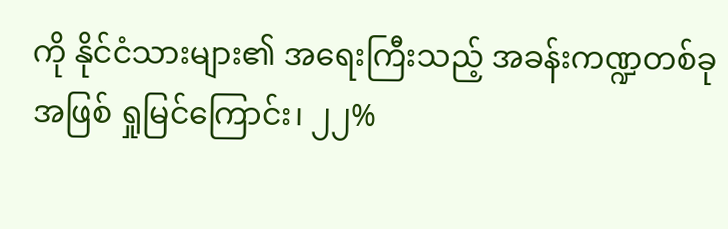ကို နိုင်ငံသားများ၏ အရေးကြီးသည့် အခန်းကဏ္ဍတစ်ခုအဖြစ် ရှုမြင်ကြောင်း၊ ၂၂%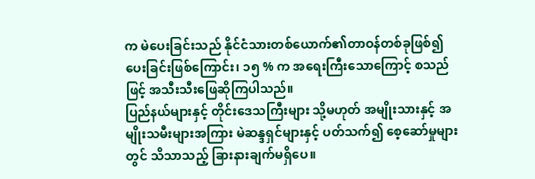က မဲပေးခြင်းသည် နိုင်ငံသားတစ်ယောက်၏တာဝန်တစ်ခုဖြစ်၍ ပေးခြင်းဖြစ်ကြောင်း၊ ၁၅ % က အရေးကြီးသောကြောင့် စသည်ဖြင့် အသီးသီးဖြေဆိုကြပါသည်။
ပြည်နယ်များနှင့် တိုင်းဒေသကြီးများ သို့မဟုတ် အမျိုးသားနှင့် အမျိုးသမီးများအကြား မဲဆန္ဒရှင်များနှင့် ပတ်သက်၍ စေ့ဆော်မှုများတွင် သိသာသည့် ခြားနားချက်မရှိပေ။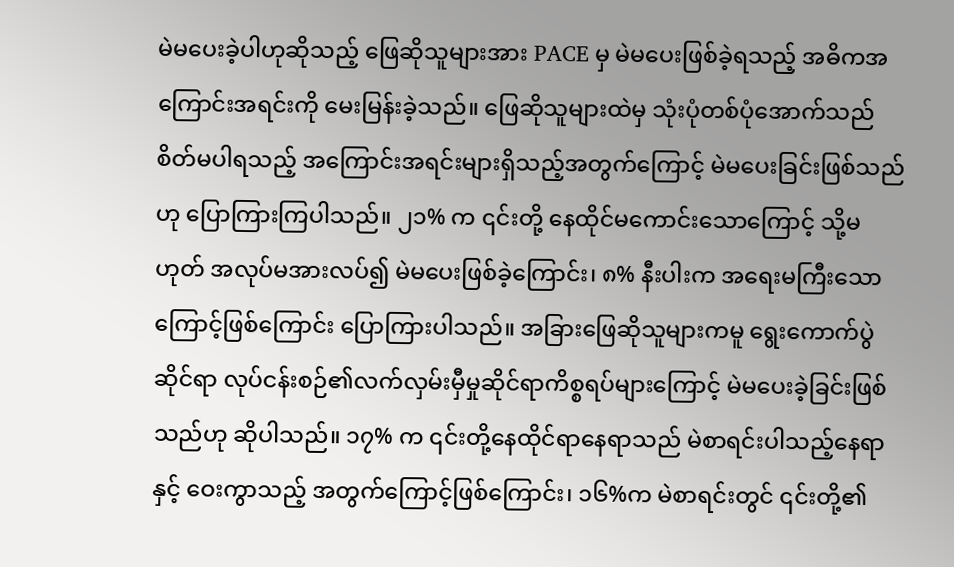မဲမပေးခဲ့ပါဟုဆိုသည့် ဖြေဆိုသူများအား PACE မှ မဲမပေးဖြစ်ခဲ့ရသည့် အဓိကအကြောင်းအရင်းကို မေးမြန်းခဲ့သည်။ ဖြေဆိုသူများထဲမှ သုံးပုံတစ်ပုံအောက်သည် စိတ်မပါရသည့် အကြောင်းအရင်းများရှိသည့်အတွက်ကြောင့် မဲမပေးခြင်းဖြစ်သည်ဟု ပြောကြားကြပါသည်။ ၂၁% က ၎င်းတို့ နေထိုင်မကောင်းသောကြောင့် သို့မဟုတ် အလုပ်မအားလပ်၍ မဲမပေးဖြစ်ခဲ့ကြောင်း၊ ၈% နီးပါးက အရေးမကြီးသောကြောင့်ဖြစ်ကြောင်း ပြောကြားပါသည်။ အခြားဖြေဆိုသူများကမူ ရွေးကောက်ပွဲဆိုင်ရာ လုပ်ငန်းစဉ်၏လက်လှမ်းမှီမှုဆိုင်ရာကိစ္စရပ်များကြောင့် မဲမပေးခဲ့ခြင်းဖြစ်သည်ဟု ဆိုပါသည်။ ၁၇% က ၎င်းတို့နေထိုင်ရာနေရာသည် မဲစာရင်းပါသည့်နေရာနှင့် ဝေးကွာသည့် အတွက်ကြောင့်ဖြစ်ကြောင်း၊ ၁၆%က မဲစာရင်းတွင် ၎င်းတို့၏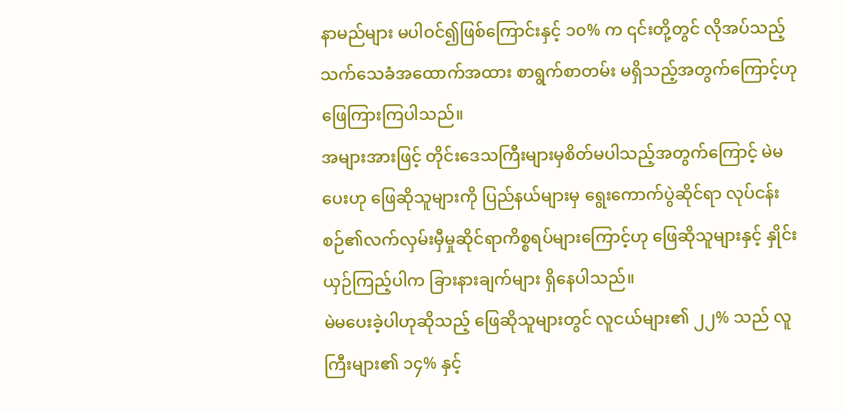နာမည်များ မပါဝင်၍ဖြစ်ကြောင်းနှင့် ၁၀% က ၎င်းတို့တွင် လိုအပ်သည့် သက်သေခံအထောက်အထား စာရွက်စာတမ်း မရှိသည့်အတွက်ကြောင့်ဟု ဖြေကြားကြပါသည်။
အများအားဖြင့် တိုင်းဒေသကြီးများမှစိတ်မပါသည့်အတွက်ကြောင့် မဲမပေးဟု ဖြေဆိုသူများကို ပြည်နယ်များမှ ရွေးကောက်ပွဲဆိုင်ရာ လုပ်ငန်းစဉ်၏လက်လှမ်းမှီမှုဆိုင်ရာကိစ္စရပ်များကြောင့်ဟု ဖြေဆိုသူများနှင့် နှိုင်းယှဉ်ကြည့်ပါက ခြားနားချက်များ ရှိနေပါသည်။
မဲမပေးခဲ့ပါဟုဆိုသည့် ဖြေဆိုသူများတွင် လူငယ်များ၏ ၂၂% သည် လူကြီးများ၏ ၁၄% နှင့်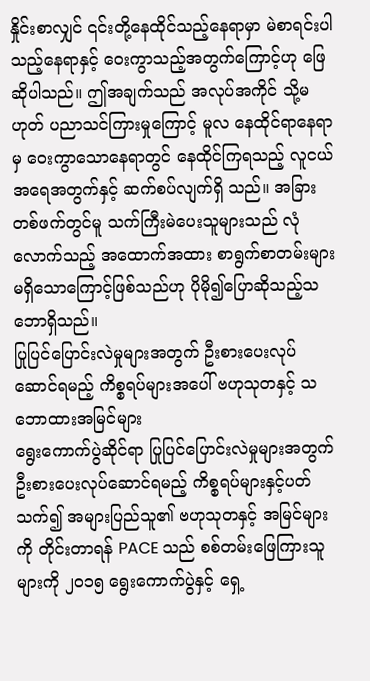နှိုင်းစာလျှင် ၎င်းတို့နေထိုင်သည့်နေရာမှာ မဲစာရင်းပါသည့်နေရာနှင့် ဝေးကွာသည့်အတွက်ကြောင့်ဟု ဖြေဆိုပါသည်။ ဤအချက်သည် အလုပ်အကိုင် သို့မဟုတ် ပညာသင်ကြားမှုကြောင့် မူလ နေထိုင်ရာနေရာမှ ဝေးကွာသောနေရာတွင် နေထိုင်ကြရသည့် လူငယ်အရေအတွက်နှင့် ဆက်စပ်လျက်ရှိ သည်။ အခြားတစ်ဖက်တွင်မူ သက်ကြီးမဲပေးသူများသည် လုံလောက်သည့် အထောက်အထား စာရွက်စာတမ်းများ မရှိသောကြောင့်ဖြစ်သည်ဟု ပိုမို၍ပြောဆိုသည့်သဘောရှိသည်။
ပြုပြင်ပြောင်းလဲမှုများအတွက် ဦးစားပေးလုပ်ဆောင်ရမည့် ကိစ္စရပ်များအပေါ် ဗဟုသုတနှင့် သဘောထားအမြင်များ
ရွေးကောက်ပွဲဆိုင်ရာ ပြုပြင်ပြောင်းလဲမှုများအတွက် ဦးစားပေးလုပ်ဆောင်ရမည့် ကိစ္စရပ်များနှင့်ပတ်သက်၍ အများပြည်သူ၏ ဗဟုသုတနှင့် အမြင်များကို တိုင်းတာရန် PACE သည် စစ်တမ်းဖြေကြားသူများကို ၂၀၁၅ ရွေးကောက်ပွဲနှင့် ရှေ့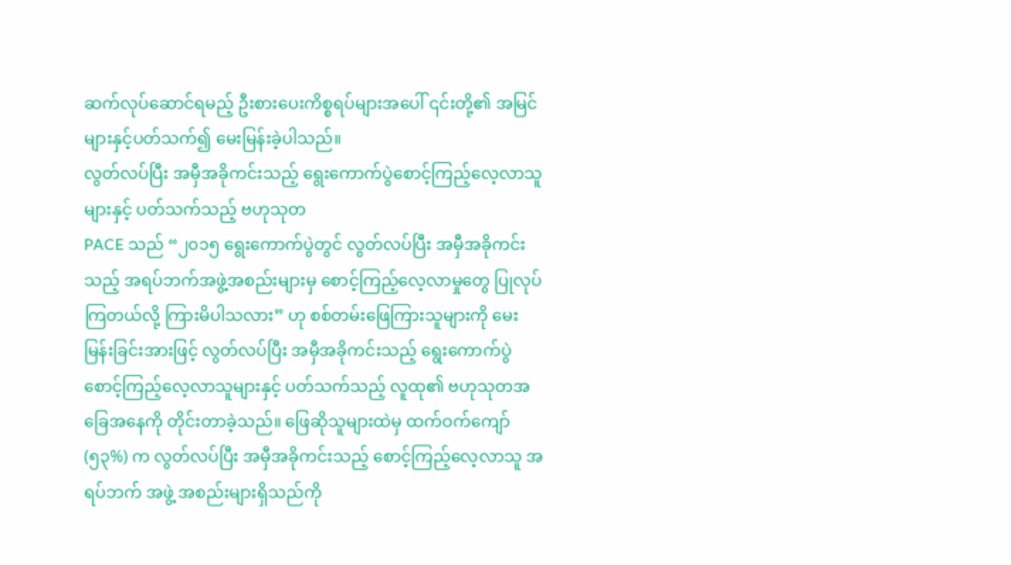ဆက်လုပ်ဆောင်ရမည့် ဦးစားပေးကိစ္စရပ်များအပေါ် ၎င်းတို့၏ အမြင်များနှင့်ပတ်သက်၍ မေးမြန်းခဲ့ပါသည်။
လွတ်လပ်ပြီး အမှီအခိုကင်းသည့် ရွေးကောက်ပွဲစောင့်ကြည့်လေ့လာသူများနှင့် ပတ်သက်သည့် ဗဟုသုတ
PACE သည် “၂၀၁၅ ရွေးကောက်ပွဲတွင် လွတ်လပ်ပြီး အမှီအခိုကင်းသည့် အရပ်ဘက်အဖွဲ့အစည်းများမှ စောင့်ကြည့်လေ့လာမှုတွေ ပြုလုပ်ကြတယ်လို့ ကြားမိပါသလား” ဟု စစ်တမ်းဖြေကြားသူများကို မေးမြန်းခြင်းအားဖြင့် လွတ်လပ်ပြီး အမှီအခိုကင်းသည့် ရွေးကောက်ပွဲ စောင့်ကြည့်လေ့လာသူများနှင့် ပတ်သက်သည့် လူထု၏ ဗဟုသုတအခြေအနေကို တိုင်းတာခဲ့သည်။ ဖြေဆိုသူများထဲမှ ထက်ဝက်ကျော် (၅၃%) က လွတ်လပ်ပြီး အမှီအခိုကင်းသည့် စောင့်ကြည့်လေ့လာသူ အရပ်ဘက် အဖွဲ့ အစည်းများရှိသည်ကို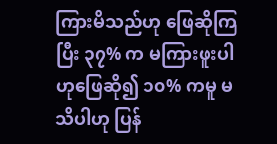ကြားမိသည်ဟု ဖြေဆိုကြပြီး ၃၇% က မကြားဖူးပါဟုဖြေဆို၍ ၁၀% ကမူ မသိပါဟု ပြန်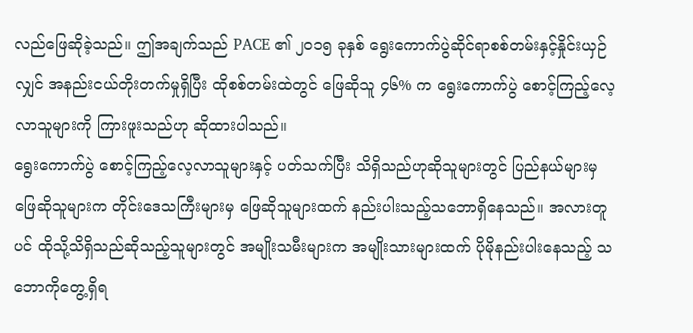လည်ဖြေဆိုခဲ့သည်။ ဤအချက်သည် PACE ၏ ၂၀၁၅ ခုနှစ် ရွေးကောက်ပွဲဆိုင်ရာစစ်တမ်းနှင့်နှိုင်းယှဉ်လျှင် အနည်းငယ်တိုးတက်မှုရှိပြီး ထိုစစ်တမ်းထဲတွင် ဖြေဆိုသူ ၄၆% က ရွေးကောက်ပွဲ စောင့်ကြည့်လေ့လာသူများကို ကြားဖူးသည်ဟု ဆိုထားပါသည်။
ရွေးကောက်ပွဲ စောင့်ကြည့်လေ့လာသူများနှင့် ပတ်သက်ပြီး သိရှိသည်ဟုဆိုသူများတွင် ပြည်နယ်များမှ ဖြေဆိုသူများက တိုင်းဒေသကြီးများမှ ဖြေဆိုသူများထက် နည်းပါးသည့်သဘောရှိနေသည်။ အလားတူပင် ထိုသို့သိရှိသည်ဆိုသည့်သူများတွင် အမျိုးသမီးများက အမျိုးသားများထက် ပိုမိုနည်းပါးနေသည့် သဘောကိုတွေ့ရှိရ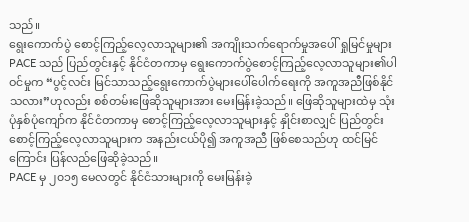သည်။
ရွေးကောက်ပွဲ စောင့်ကြည့်လေ့လာသူများ၏ အကျိုးသက်ရောက်မှုအပေါ် ရှုမြင်မှုများ
PACE သည် ပြည်တွင်းနှင့် နိုင်ငံတကာမှ ရွေးကောက်ပွဲစောင့်ကြည့်လေ့လာသူများ၏ပါဝင်မှုက “ပွင့်လင်း မြင်သာသည့်ရွေးကောက်ပွဲများပေါ်ပေါက်ရေးကို အကူအညီဖြစ်နိုင်သလား”ဟုလည်း စစ်တမ်းဖြေဆိုသူများအား မေးမြန်းခဲ့သည်။ ဖြေဆိုသူများထဲမှ သုံးပုံနှစ်ပုံကျော်က နိုင်ငံတကာမှ စောင့်ကြည့်လေ့လာသူများနှင့် နှိုင်းစာလျှင် ပြည်တွင်းစောင့်ကြည့်လေ့လာသူများက အနည်းငယ်ပို၍ အကူအညီ ဖြစ်စေသည်ဟု ထင်မြင်ကြောင်း ပြန်လည်ဖြေဆိုခဲ့သည်။
PACE မှ ၂၀၁၅ မေလတွင် နိုင်ငံသားများကို မေးမြန်းခဲ့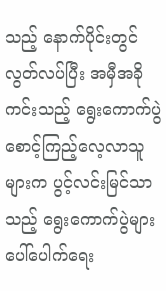သည့် နောက်ပိုင်းတွင် လွတ်လပ်ပြီး အမှီအခိုကင်းသည့် ရွေးကောက်ပွဲ စောင့်ကြည့်လေ့လာသူများက ပွင့်လင်းမြင်သာသည့် ရွေးကောက်ပွဲများ ပေါ်ပေါက်ရေး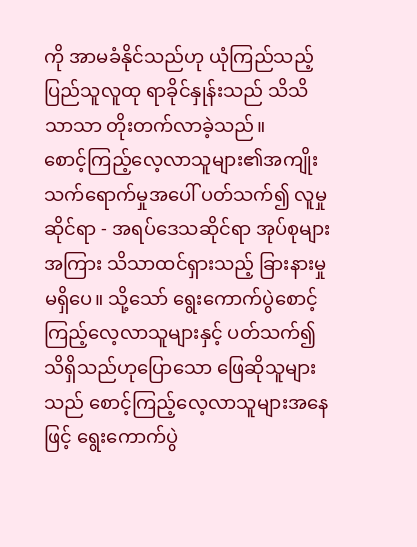ကို အာမခံနိုင်သည်ဟု ယုံကြည်သည့် ပြည်သူလူထု ရာခိုင်နှုန်းသည် သိသိသာသာ တိုးတက်လာခဲ့သည်။
စောင့်ကြည့်လေ့လာသူများ၏အကျိုးသက်ရောက်မှုအပေါ် ပတ်သက်၍ လူမှုဆိုင်ရာ - အရပ်ဒေသဆိုင်ရာ အုပ်စုများအကြား သိသာထင်ရှားသည့် ခြားနားမှုမရှိပေ။ သို့သော် ရွေးကောက်ပွဲစောင့်ကြည့်လေ့လာသူများနှင့် ပတ်သက်၍ သိရှိသည်ဟုပြောသော ဖြေဆိုသူများသည် စောင့်ကြည့်လေ့လာသူများအနေဖြင့် ရွေးကောက်ပွဲ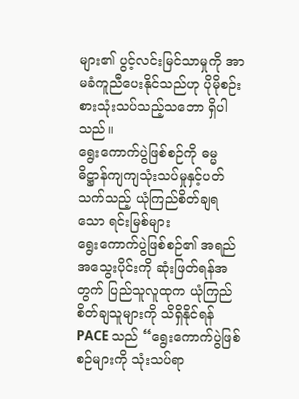များ၏ ပွင့်လင်းမြင်သာမှုကို အာမခံကူညီပေးနိုင်သည်ဟု ပိုမိုစဉ်းစားသုံးသပ်သည့်သဘော ရှိပါသည်။
ရွေးကောက်ပွဲဖြစ်စဉ်ကို ဓမ္မဓိဋ္ဌာန်ကျကျသုံးသပ်မှုနှင့်ပတ်သက်သည့် ယုံကြည်စိတ်ချရသော ရင်းမြစ်များ
ရွေးကောက်ပွဲဖြစ်စဉ်၏ အရည်အသွေးပိုင်းကို ဆုံးဖြတ်ရန်အတွက် ပြည်သူလူထုက ယုံကြည်စိတ်ချသူများကို သိရှိနိုင်ရန် PACE သည် “ရွေးကောက်ပွဲဖြစ်စဉ်များကို သုံးသပ်ရာ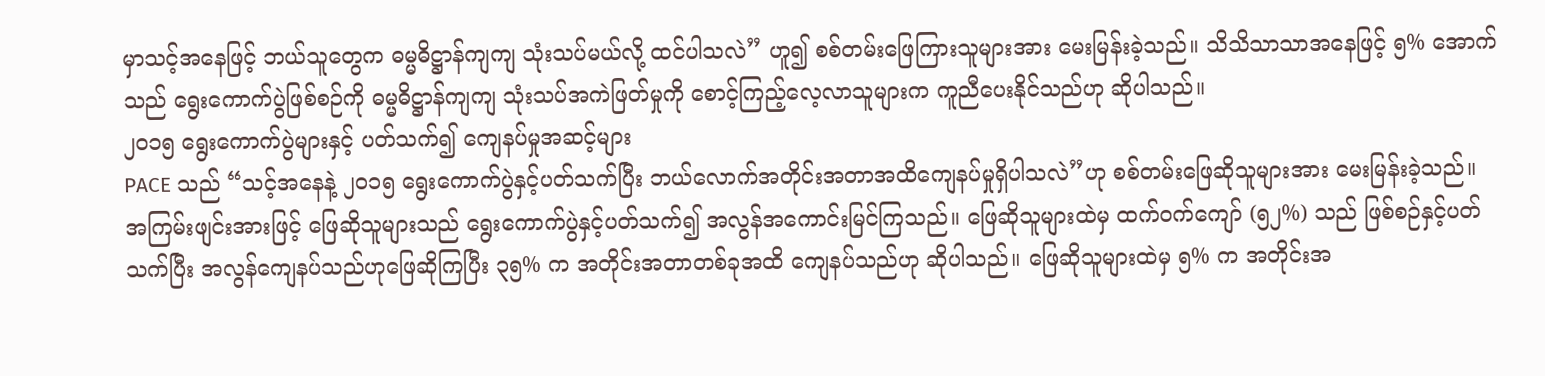မှာသင့်အနေဖြင့် ဘယ်သူတွေက ဓမ္မဓိဋ္ဌာန်ကျကျ သုံးသပ်မယ်လို့ ထင်ပါသလဲ” ဟူ၍ စစ်တမ်းဖြေကြားသူများအား မေးမြန်းခဲ့သည်။ သိသိသာသာအနေဖြင့် ၅% အောက်သည် ရွေးကောက်ပွဲဖြစ်စဉ်ကို ဓမ္မဓိဋ္ဌာန်ကျကျ သုံးသပ်အကဲဖြတ်မှုကို စောင့်ကြည့်လေ့လာသူများက ကူညီပေးနိုင်သည်ဟု ဆိုပါသည်။
၂၀၁၅ ရွေးကောက်ပွဲများနှင့် ပတ်သက်၍ ကျေနပ်မှုအဆင့်များ
PACE သည် “သင့်အနေနဲ့ ၂၀၁၅ ရွေးကောက်ပွဲနှင့်ပတ်သက်ပြီး ဘယ်လောက်အတိုင်းအတာအထိကျေနပ်မှုရှိပါသလဲ”ဟု စစ်တမ်းဖြေဆိုသူများအား မေးမြန်းခဲ့သည်။ အကြမ်းဖျင်းအားဖြင့် ဖြေဆိုသူများသည် ရွေးကောက်ပွဲနှင့်ပတ်သက်၍ အလွန်အကောင်းမြင်ကြသည်။ ဖြေဆိုသူများထဲမှ ထက်ဝက်ကျော် (၅၂%) သည် ဖြစ်စဉ်နှင့်ပတ်သက်ပြီး အလွန်ကျေနပ်သည်ဟုဖြေဆိုကြပြီး ၃၅% က အတိုင်းအတာတစ်ခုအထိ ကျေနပ်သည်ဟု ဆိုပါသည်။ ဖြေဆိုသူများထဲမှ ၅% က အတိုင်းအ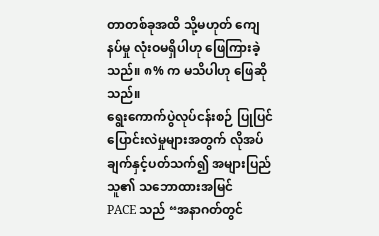တာတစ်ခုအထိ သို့မဟုတ် ကျေနပ်မှု လုံးဝမရှိပါဟု ဖြေကြားခဲ့သည်။ ၈% က မသိပါဟု ဖြေဆိုသည်။
ရွေးကောက်ပွဲလုပ်ငန်းစဉ် ပြုပြင်ပြောင်းလဲမှုများအတွက် လိုအပ်ချက်နှင့်ပတ်သက်၍ အများပြည်သူ၏ သဘောထားအမြင်
PACE သည် “အနာဂတ်တွင်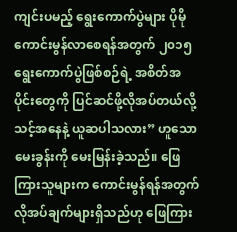ကျင်းပမည့် ရွေးကောက်ပွဲများ ပိုမိုကောင်းမွန်လာစေရန်အတွက် ၂၀၁၅ ရွေးကောက်ပွဲဖြစ်စဉ်ရဲ့ အစိတ်အပိုင်းတွေကို ပြင်ဆင်ဖို့လိုအပ်တယ်လို့ သင့်အနေနဲ့ ယူဆပါသလား” ဟူသော မေးခွန်းကို မေးမြန်းခဲ့သည်။ ဖြေကြားသူများက ကောင်းမွန်ရန်အတွက် လိုအပ်ချက်များရှိသည်ဟု ဖြေကြား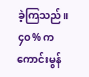ခဲ့ကြသည်။ ၄၀% က ကောင်းမွန်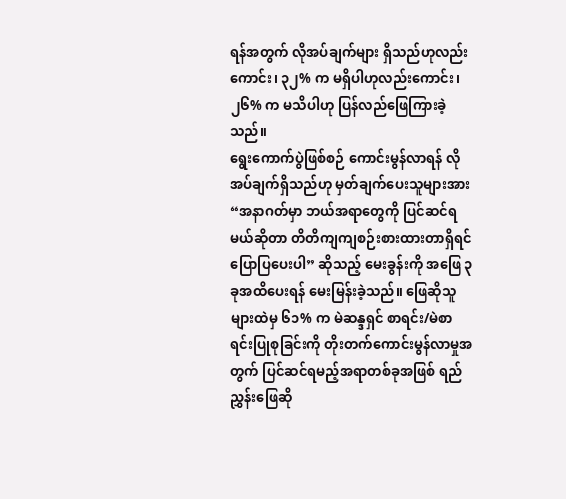ရန်အတွက် လိုအပ်ချက်များ ရှိသည်ဟုလည်းကောင်း၊ ၃၂% က မရှိပါဟုလည်းကောင်း၊ ၂၆% က မသိပါဟု ပြန်လည်ဖြေကြားခဲ့သည်။
ရွေးကောက်ပွဲဖြစ်စဉ် ကောင်းမွန်လာရန် လိုအပ်ချက်ရှိသည်ဟု မှတ်ချက်ပေးသူများအား “အနာဂတ်မှာ ဘယ်အရာတွေကို ပြင်ဆင်ရမယ်ဆိုတာ တိတိကျကျစဉ်းစားထားတာရှိရင်ပြောပြပေးပါ” ဆိုသည့် မေးခွန်းကို အဖြေ ၃ ခုအထိပေးရန် မေးမြန်းခဲ့သည်။ ဖြေဆိုသူများထဲမှ ၆၁% က မဲဆန္ဒရှင် စာရင်း/မဲစာရင်းပြုစုခြင်းကို တိုးတက်ကောင်းမွန်လာမှုအတွက် ပြင်ဆင်ရမည့်အရာတစ်ခုအဖြစ် ရည်ညွှန်းဖြေဆို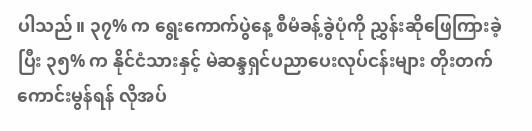ပါသည်။ ၃၇% က ရွေးကောက်ပွဲနေ့ စီမံခန့်ခွဲပုံကို ညွှန်းဆိုဖြေကြားခဲ့ပြီး ၃၅% က နိုင်ငံသားနှင့် မဲဆန္ဒရှင်ပညာပေးလုပ်ငန်းများ တိုးတက်ကောင်းမွန်ရန် လိုအပ်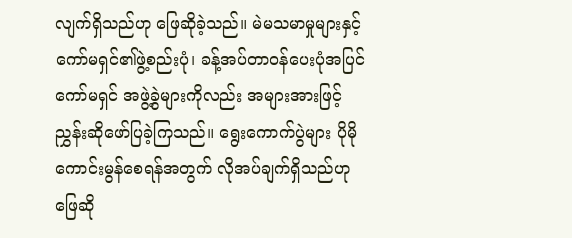လျက်ရှိသည်ဟု ဖြေဆိုခဲ့သည်။ မဲမသမာမှုများနှင့် ကော်မရှင်၏ဖွဲ့စည်းပုံ၊ ခန့်အပ်တာဝန်ပေးပုံအပြင် ကော်မရှင် အဖွဲ့ခွဲများကိုလည်း အများအားဖြင့် ညွှန်းဆိုဖော်ပြခဲ့ကြသည်။ ရွေးကောက်ပွဲများ ပိုမိုကောင်းမွန်စေရန်အတွက် လိုအပ်ချက်ရှိသည်ဟု ဖြေဆို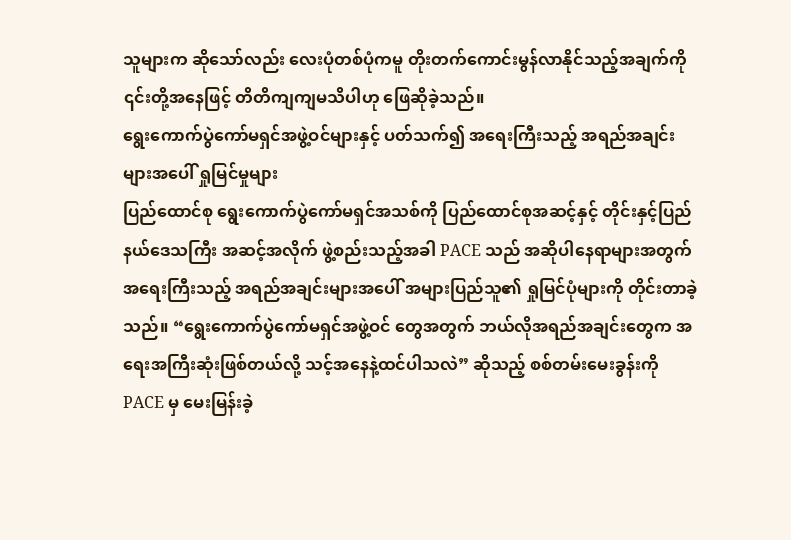သူများက ဆိုသော်လည်း လေးပုံတစ်ပုံကမူ တိုးတက်ကောင်းမွန်လာနိုင်သည့်အချက်ကို ၎င်းတို့အနေဖြင့် တိတိကျကျမသိပါဟု ဖြေဆိုခဲ့သည်။
ရွေးကောက်ပွဲကော်မရှင်အဖွဲ့ဝင်များနှင့် ပတ်သက်၍ အရေးကြီးသည့် အရည်အချင်းများအပေါ် ရှုမြင်မှုများ
ပြည်ထောင်စု ရွေးကောက်ပွဲကော်မရှင်အသစ်ကို ပြည်ထောင်စုအဆင့်နှင့် တိုင်းနှင့်ပြည်နယ်ဒေသကြီး အဆင့်အလိုက် ဖွဲ့စည်းသည့်အခါ PACE သည် အဆိုပါနေရာများအတွက် အရေးကြီးသည့် အရည်အချင်းများအပေါ် အများပြည်သူ၏ ရှုမြင်ပုံများကို တိုင်းတာခဲ့သည်။ “ရွေးကောက်ပွဲကော်မရှင်အဖွဲ့ဝင် တွေအတွက် ဘယ်လိုအရည်အချင်းတွေက အရေးအကြီးဆုံးဖြစ်တယ်လို့ သင့်အနေနဲ့ထင်ပါသလဲ” ဆိုသည့် စစ်တမ်းမေးခွန်းကို PACE မှ မေးမြန်းခဲ့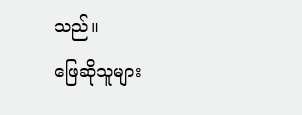သည်။
ဖြေဆိုသူများ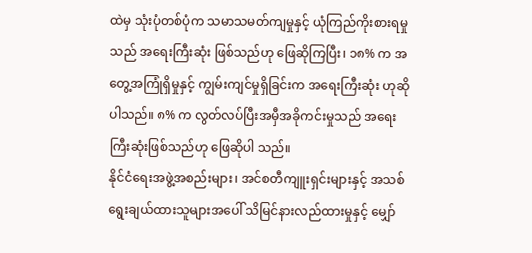ထဲမှ သုံးပုံတစ်ပုံက သမာသမတ်ကျမှုနှင့် ယုံကြည်ကိုးစားရမှုသည် အရေးကြီးဆုံး ဖြစ်သည်ဟု ဖြေဆိုကြပြီး၊ ၁၈% က အတွေ့အကြုံရှိမှုနှင့် ကျွမ်းကျင်မှုရှိခြင်းက အရေးကြီးဆုံး ဟုဆိုပါသည်။ ၈% က လွတ်လပ်ပြီးအမှီအခိုကင်းမှုသည် အရေးကြီးဆုံးဖြစ်သည်ဟု ဖြေဆိုပါ သည်။
နိုင်ငံရေးအဖွဲ့အစည်းများ၊ အင်စတီကျူးရှင်းများနှင့် အသစ်ရွေးချယ်ထားသူများအပေါ် သိမြင်နားလည်ထားမှုနှင့် မျှော်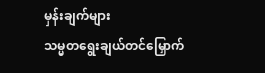မှန်းချက်များ
သမ္မတရွေးချယ်တင်မြှောက်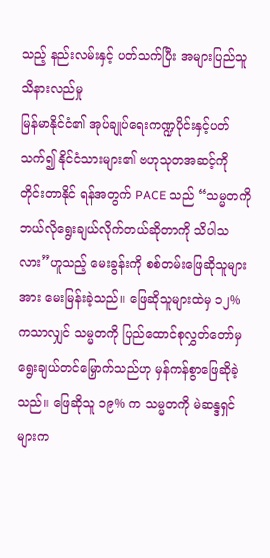သည့် နည်းလမ်းနှင့် ပတ်သက်ပြီး အများပြည်သူသိနားလည်မှု
မြန်မာနိုင်ငံ၏ အုပ်ချုပ်ရေးကဏ္ဍပိုင်းနှင့်ပတ်သက်၍ နိုင်ငံသားများ၏ ဗဟုသုတအဆင့်ကို တိုင်းတာနိုင် ရန်အတွက် PACE သည် “သမ္မတကို ဘယ်လိုရွေးချယ်လိုက်တယ်ဆိုတာကို သိပါသလား”ဟူသည့် မေးခွန်းကို စစ်တမ်းဖြေဆိုသူများအား မေးမြန်းခဲ့သည်။ ဖြေဆိုသူများထဲမှ ၁၂% ကသာလျှင် သမ္မတကို ပြည်ထောင်စုလွှတ်တော်မှ ရွေးချယ်တင်မြှောက်သည်ဟု မှန်ကန်စွာဖြေဆိုခဲ့သည်။ ဖြေဆိုသူ ၁၉% က သမ္မတကို မဲဆန္ဒရှင်များက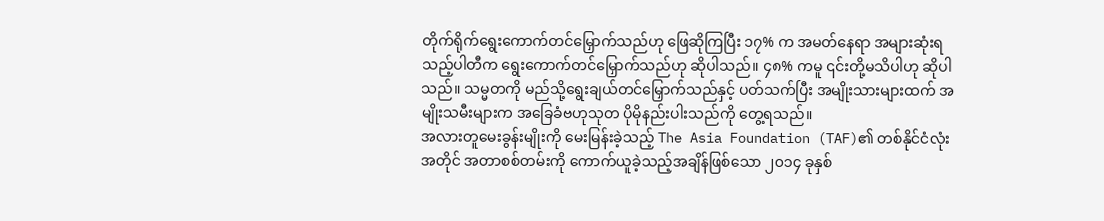တိုက်ရိုက်ရွေးကောက်တင်မြှောက်သည်ဟု ဖြေဆိုကြပြီး ၁၇% က အမတ်နေရာ အများဆုံးရသည့်ပါတီက ရွေးကောက်တင်မြှောက်သည်ဟု ဆိုပါသည်။ ၄၈% ကမူ ၎င်းတို့မသိပါဟု ဆိုပါသည်။ သမ္မတကို မည်သို့ရွေးချယ်တင်မြှောက်သည်နှင့် ပတ်သက်ပြီး အမျိုးသားများထက် အမျိုးသမီးများက အခြေခံဗဟုသုတ ပိုမိုနည်းပါးသည်ကို တွေ့ရသည်။
အလားတူမေးခွန်းမျိုးကို မေးမြန်းခဲ့သည့် The Asia Foundation (TAF)၏ တစ်နိုင်ငံလုံး အတိုင် အတာစစ်တမ်းကို ကောက်ယူခဲ့သည့်အချိန်ဖြစ်သော ၂၀၁၄ ခုနှစ်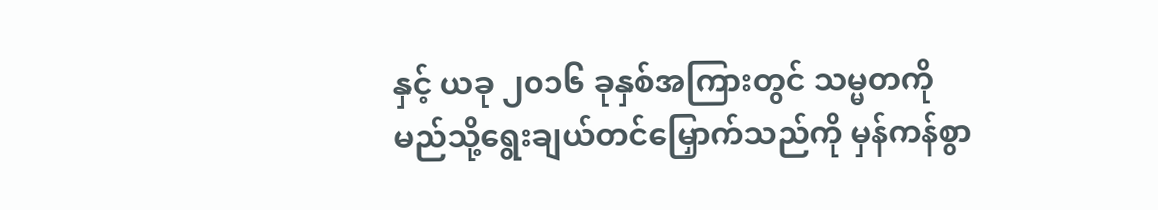နှင့် ယခု ၂၀၁၆ ခုနှစ်အကြားတွင် သမ္မတကို မည်သို့ရွေးချယ်တင်မြှောက်သည်ကို မှန်ကန်စွာ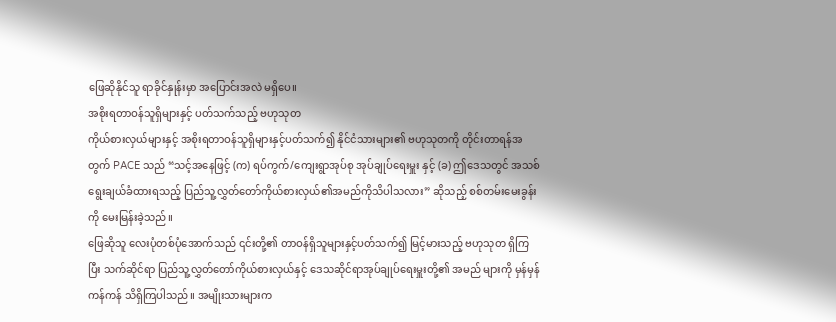ဖြေဆိုနိုင်သူ ရာခိုင်နှုန်းမှာ အပြောင်းအလဲ မရှိပေ။
အစိုးရတာဝန်သူရှိများနှင့် ပတ်သက်သည့် ဗဟုသုတ
ကိုယ်စားလှယ်များနှင့် အစိုးရတာဝန်သူရှိများနှင့်ပတ်သက်၍ နိုင်ငံသားများ၏ ဗဟုသုတကို တိုင်းတာရန်အတွက် PACE သည် “သင့်အနေဖြင့် (က) ရပ်ကွက်/ကျေးရွာအုပ်စု အုပ်ချုပ်ရေးမှူး နှင့် (ခ) ဤဒေသတွင် အသစ်ရွေးချယ်ခံထားရသည့် ပြည်သူ့လွှတ်တော်ကိုယ်စားလှယ်၏အမည်ကိုသိပါသလား” ဆိုသည့် စစ်တမ်းမေးခွန်းကို မေးမြန်းခဲ့သည်။
ဖြေဆိုသူ လေးပုံတစ်ပုံအောက်သည် ၎င်းတို့၏ တာဝန်ရှိသူများနှင့်ပတ်သက်၍ မြင့်မားသည့် ဗဟုသုတ ရှိကြပြီး သက်ဆိုင်ရာ ပြည်သူ့လွှတ်တော်ကိုယ်စားလှယ်နှင့် ဒေသဆိုင်ရာအုပ်ချုပ်ရေးမှူးတို့၏ အမည် များကို မှန်မှန်ကန်ကန် သိရှိကြပါသည်။ အမျိုးသားများက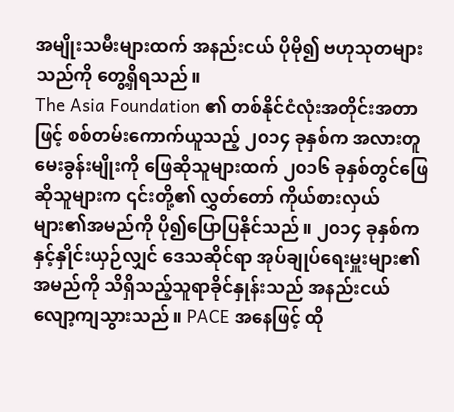အမျိုးသမီးများထက် အနည်းငယ် ပိုမို၍ ဗဟုသုတများသည်ကို တွေ့ရှိရသည်။
The Asia Foundation ၏ တစ်နိုင်ငံလုံးအတိုင်းအတာဖြင့် စစ်တမ်းကောက်ယူသည့် ၂၀၁၄ ခုနှစ်က အလားတူမေးခွန်းမျိုးကို ဖြေဆိုသူများထက် ၂၀၁၆ ခုနှစ်တွင်ဖြေဆိုသူများက ၎င်းတို့၏ လွှတ်တော် ကိုယ်စားလှယ်များ၏အမည်ကို ပို၍ပြောပြနိုင်သည်။ ၂၀၁၄ ခုနှစ်ကနှင့်နှိုင်းယှဉ်လျှင် ဒေသဆိုင်ရာ အုပ်ချုပ်ရေးမှူးများ၏အမည်ကို သိရှိသည့်သူရာခိုင်နှုန်းသည် အနည်းငယ်လျော့ကျသွားသည်။ PACE အနေဖြင့် ထို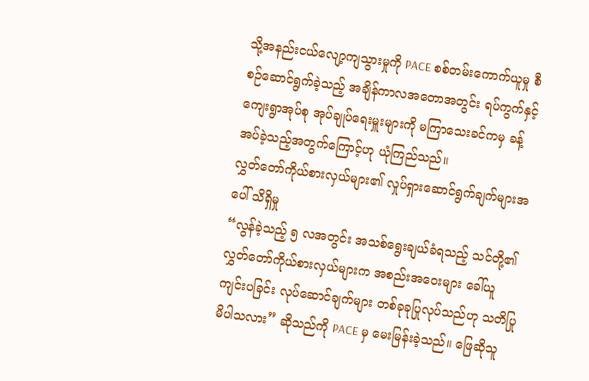သို့အနည်းငယ်လျော့ကျသွားမှုကို PACE စစ်တမ်းကောက်ယူမှု စီစဉ်ဆောင်ရွက်ခဲ့သည့် အချိန်ကာလအတောအတွင်း ရပ်ကွက်နှင့် ကျေးရွာအုပ်စု အုပ်ချုပ်ရေးမှူးများကို မကြာသေးခင်ကမှ ခန့်အပ်ခဲ့သည့်အတွက်ကြောင့်ဟု ယုံကြည်သည်။
လွှတ်တော်ကိုယ်စားလှယ်များ၏ လှုပ်ရှားဆောင်ရွက်ချက်များအပေါ် သိရှိမှု
“လွန်ခဲ့သည့် ၅ လအတွင်း အသစ်ရွေးချယ်ခံရသည့် သင်တို့၏ လွှတ်တော်ကိုယ်စားလှယ်များက အစည်းအဝေးများ ခေါ်ယူကျင်းပခြင်း လုပ်ဆောင်ချက်များ တစ်ခုခုပြုလုပ်သည်ဟု သတိပြုမိပါသလား” ဆိုသည်ကို PACE မှ မေးမြန်းခဲ့သည်။ ဖြေဆိုသူ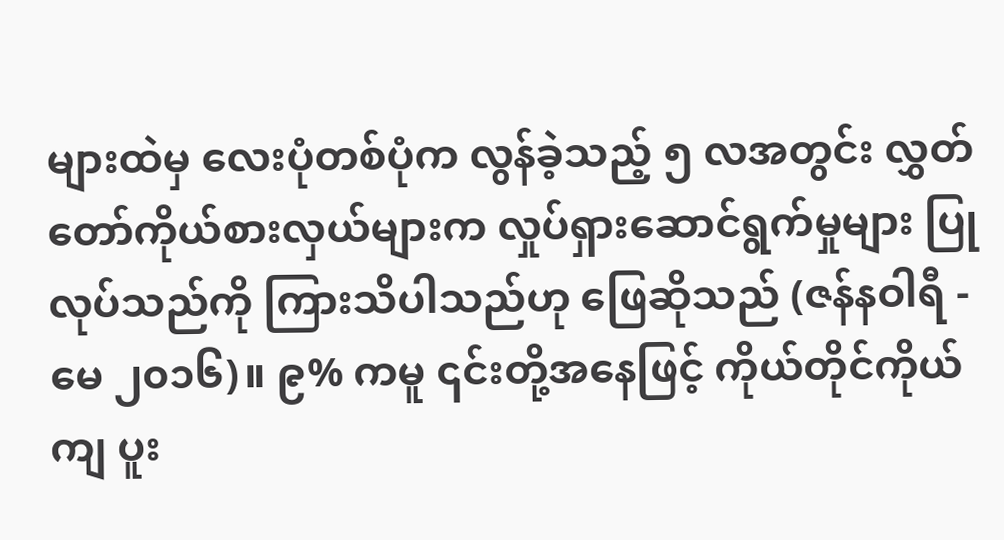များထဲမှ လေးပုံတစ်ပုံက လွန်ခဲ့သည့် ၅ လအတွင်း လွှတ်တော်ကိုယ်စားလှယ်များက လှုပ်ရှားဆောင်ရွက်မှုများ ပြုလုပ်သည်ကို ကြားသိပါသည်ဟု ဖြေဆိုသည် (ဇန်နဝါရီ - မေ ၂၀၁၆)။ ၉% ကမူ ၎င်းတို့အနေဖြင့် ကိုယ်တိုင်ကိုယ်ကျ ပူး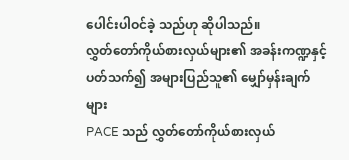ပေါင်းပါဝင်ခဲ့ သည်ဟု ဆိုပါသည်။
လွှတ်တော်ကိုယ်စားလှယ်များ၏ အခန်းကဏ္ဍနှင့် ပတ်သက်၍ အများပြည်သူ၏ မျှော်မှန်းချက်များ
PACE သည် လွှတ်တော်ကိုယ်စားလှယ်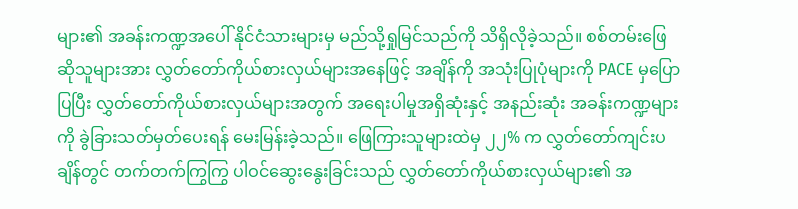များ၏ အခန်းကဏ္ဍအပေါ် နိုင်ငံသားများမှ မည်သို့ရှုမြင်သည်ကို သိရှိလိုခဲ့သည်။ စစ်တမ်းဖြေဆိုသူများအား လွှတ်တော်ကိုယ်စားလှယ်များအနေဖြင့် အချိန်ကို အသုံးပြုပုံများကို PACE မှပြောပြပြီး လွှတ်တော်ကိုယ်စားလှယ်များအတွက် အရေးပါမှုအရှိဆုံးနှင့် အနည်းဆုံး အခန်းကဏ္ဍများကို ခွဲခြားသတ်မှတ်ပေးရန် မေးမြန်းခဲ့သည်။ ဖြေကြားသူများထဲမှ ၂၂% က လွှတ်တော်ကျင်းပချိန်တွင် တက်တက်ကြွကြွ ပါဝင်ဆွေးနွေးခြင်းသည် လွှတ်တော်ကိုယ်စားလှယ်များ၏ အ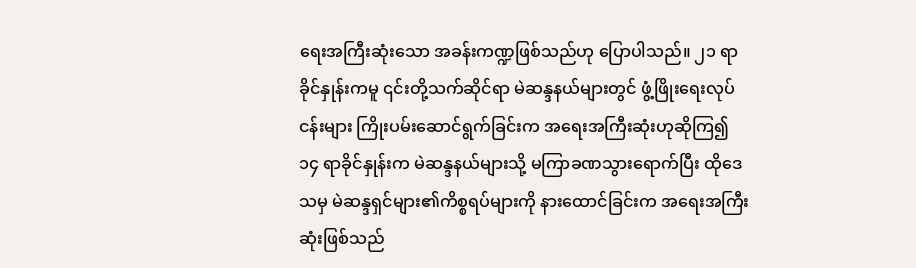ရေးအကြီးဆုံးသော အခန်းကဏ္ဍဖြစ်သည်ဟု ပြောပါသည်။ ၂၁ ရာခိုင်နှုန်းကမူ ၎င်းတို့သက်ဆိုင်ရာ မဲဆန္ဒနယ်များတွင် ဖွံ့ဖြိုးရေးလုပ်ငန်းများ ကြိုးပမ်းဆောင်ရွက်ခြင်းက အရေးအကြီးဆုံးဟုဆိုကြ၍ ၁၄ ရာခိုင်နှုန်းက မဲဆန္ဒနယ်များသို့ မကြာခဏသွားရောက်ပြီး ထိုဒေသမှ မဲဆန္ဒရှင်များ၏ကိစ္စရပ်များကို နားထောင်ခြင်းက အရေးအကြီးဆုံးဖြစ်သည်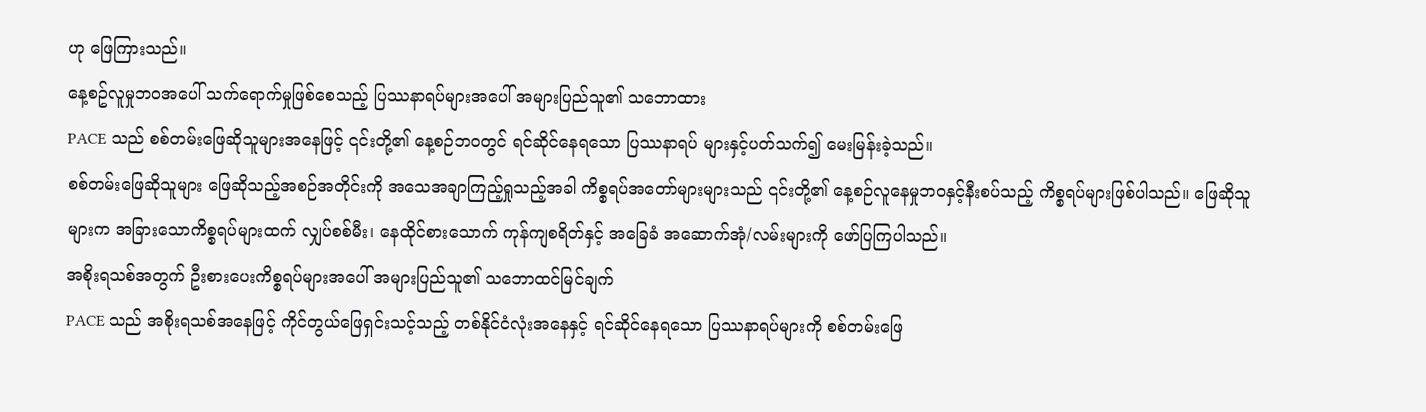ဟု ဖြေကြားသည်။
နေ့စဥ်လူမှုဘဝအပေါ် သက်ရောက်မှုဖြစ်စေသည့် ပြဿနာရပ်များအပေါ် အများပြည်သူ၏ သဘောထား
PACE သည် စစ်တမ်းဖြေဆိုသူများအနေဖြင့် ၎င်းတို့၏ နေ့စဉ်ဘဝတွင် ရင်ဆိုင်နေရသော ပြဿနာရပ် များနှင့်ပတ်သက်၍ မေးမြန်းခဲ့သည်။
စစ်တမ်းဖြေဆိုသူများ ဖြေဆိုသည့်အစဉ်အတိုင်းကို အသေအချာကြည့်ရှုသည့်အခါ ကိစ္စရပ်အတော်များများသည် ၎င်းတို့၏ နေ့စဉ်လူနေမှုဘဝနှင့်နီးစပ်သည့် ကိစ္စရပ်များဖြစ်ပါသည်။ ဖြေဆိုသူများက အခြားသောကိစ္စရပ်များထက် လျှပ်စစ်မီး၊ နေထိုင်စားသောက် ကုန်ကျစရိတ်နှင့် အခြေခံ အဆောက်အုံ/လမ်းများကို ဖော်ပြကြပါသည်။
အစိုးရသစ်အတွက် ဦးစားပေးကိစ္စရပ်များအပေါ် အများပြည်သူ၏ သဘောထင်မြင်ချက်
PACE သည် အစိုးရသစ်အနေဖြင့် ကိုင်တွယ်ဖြေရှင်းသင့်သည့် တစ်နိုင်ငံလုံးအနေနှင့် ရင်ဆိုင်နေရသော ပြဿနာရပ်များကို စစ်တမ်းဖြေ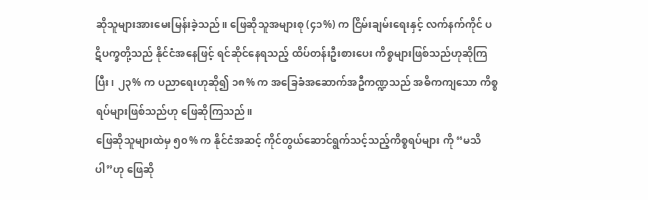ဆိုသူများအားမေးမြန်းခဲ့သည်။ ဖြေဆိုသူအများစု (၄၁%) က ငြိမ်းချမ်းရေးနှင့် လက်နက်ကိုင် ပဋိပက္ခတို့သည် နိုင်ငံအနေဖြင့် ရင်ဆိုင်နေရသည့် ထိပ်တန်းဦးစားပေး ကိစ္စများဖြစ်သည်ဟုဆိုကြပြီး၊ ၂၃% က ပညာရေးဟုဆို၍ ၁၈% က အခြေခံအဆောက်အဦကဏ္ဍသည် အဓိကကျသော ကိစ္စရပ်များဖြစ်သည်ဟု ဖြေဆိုကြသည်။
ဖြေဆိုသူများထဲမှ ၅၀% က နိုင်ငံအဆင့် ကိုင်တွယ်ဆောင်ရွက်သင့်သည့်ကိစ္စရပ်များ ကို “မသိပါ”ဟု ဖြေဆို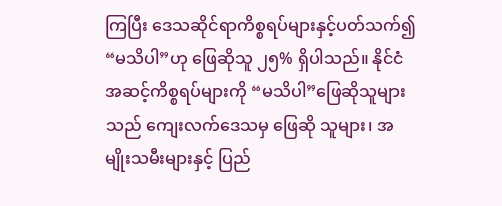ကြပြီး ဒေသဆိုင်ရာကိစ္စရပ်များနှင့်ပတ်သက်၍ “မသိပါ”ဟု ဖြေဆိုသူ ၂၅% ရှိပါသည်။ နိုင်ငံအဆင့်ကိစ္စရပ်များကို “မသိပါ”ဖြေဆိုသူများသည် ကျေးလက်ဒေသမှ ဖြေဆို သူများ၊ အမျိုးသမီးများနှင့် ပြည်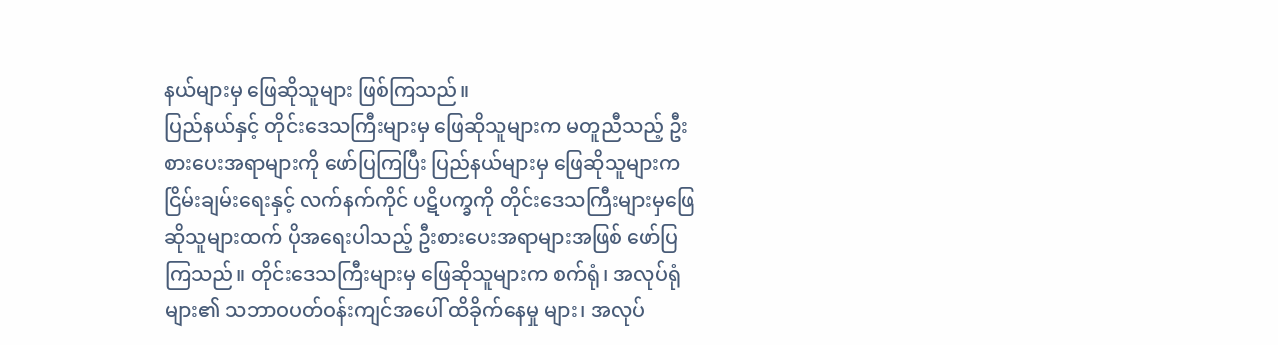နယ်များမှ ဖြေဆိုသူများ ဖြစ်ကြသည်။
ပြည်နယ်နှင့် တိုင်းဒေသကြီးများမှ ဖြေဆိုသူများက မတူညီသည့် ဦးစားပေးအရာများကို ဖော်ပြကြပြီး ပြည်နယ်များမှ ဖြေဆိုသူများက ငြိမ်းချမ်းရေးနှင့် လက်နက်ကိုင် ပဋိပက္ခကို တိုင်းဒေသကြီးများမှဖြေဆိုသူများထက် ပိုအရေးပါသည့် ဦးစားပေးအရာများအဖြစ် ဖော်ပြကြသည်။ တိုင်းဒေသကြီးများမှ ဖြေဆိုသူများက စက်ရုံ၊ အလုပ်ရုံများ၏ သဘာဝပတ်ဝန်းကျင်အပေါ် ထိခိုက်နေမှု များ၊ အလုပ်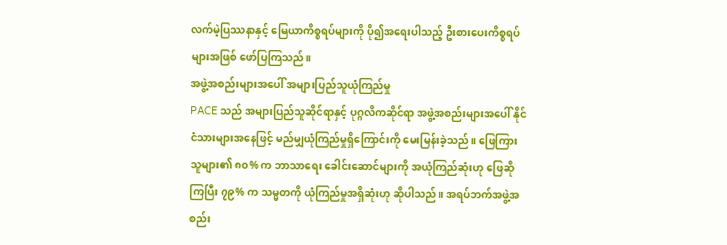လက်မဲ့ပြဿနာနှင့် မြေယာကိစ္စရပ်များကို ပို၍အရေးပါသည့် ဦးစားပေးကိစ္စရပ်များအဖြစ် ဖော်ပြကြသည်။
အဖွဲ့အစည်းများအပေါ် အများပြည်သူယုံကြည်မှု
PACE သည် အများပြည်သူဆိုင်ရာနှင့် ပုဂ္ဂလိကဆိုင်ရာ အဖွဲ့အစည်းများအပေါ် နိုင်ငံသားများအနေဖြင့် မည်မျှယုံကြည်မှုရှိကြောင်းကို မေးမြန်းခဲ့သည်။ ဖြေကြားသူများ၏ ၈၀% က ဘာသာရေး ခေါင်းဆောင်များကို အယုံကြည်ဆုံးဟု ဖြေဆိုကြပြီး ၇၉% က သမ္မတကို ယုံကြည်မှုအရှိဆုံးဟု ဆိုပါသည်။ အရပ်ဘက်အဖွဲ့အစည်း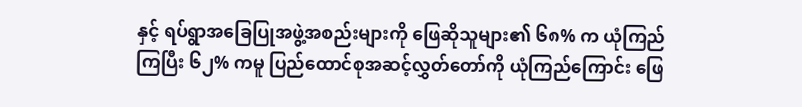နှင့် ရပ်ရွာအခြေပြုအဖွဲ့အစည်းများကို ဖြေဆိုသူများ၏ ၆၈% က ယုံကြည်ကြပြီး ၆၂% ကမူ ပြည်ထောင်စုအဆင့်လွှတ်တော်ကို ယုံကြည်ကြောင်း ဖြေ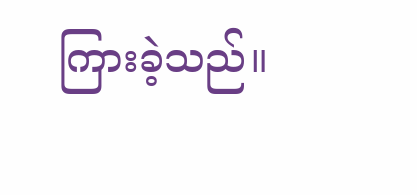ကြားခဲ့သည်။